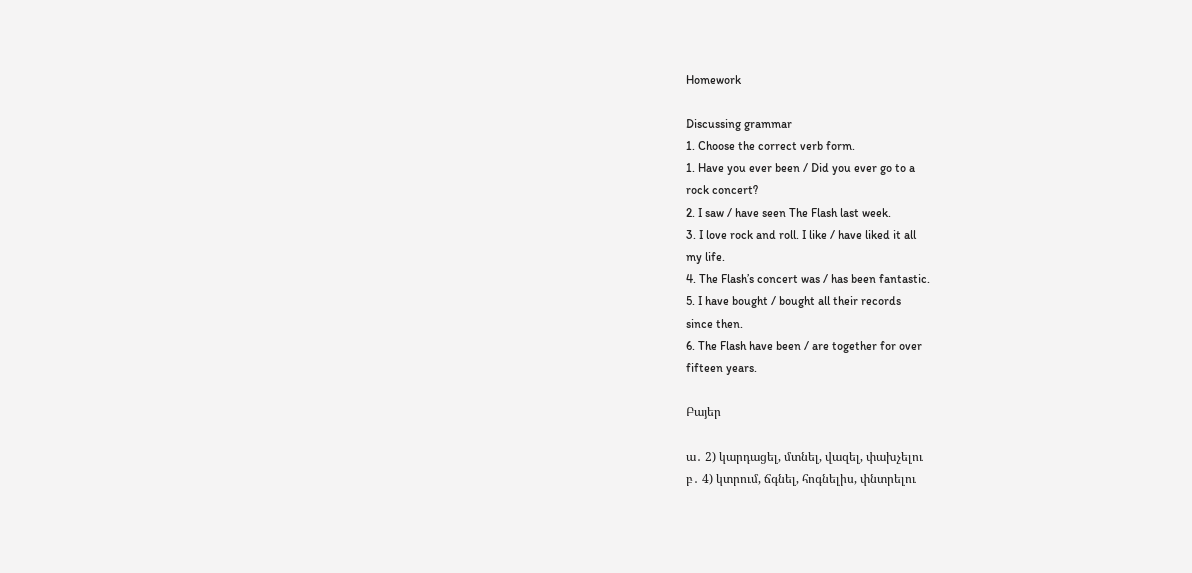Homework

Discussing grammar
1. Choose the correct verb form.
1. Have you ever been / Did you ever go to a
rock concert?
2. I saw / have seen The Flash last week.
3. I love rock and roll. I like / have liked it all
my life.
4. The Flash’s concert was / has been fantastic.
5. I have bought / bought all their records
since then.
6. The Flash have been / are together for over
fifteen years.

Բայեր

ա․ 2) կարդացել, մտնել, վազել, փախչելու
բ․ 4) կտրում, ճգնել, հոգնելիս, փնտրելու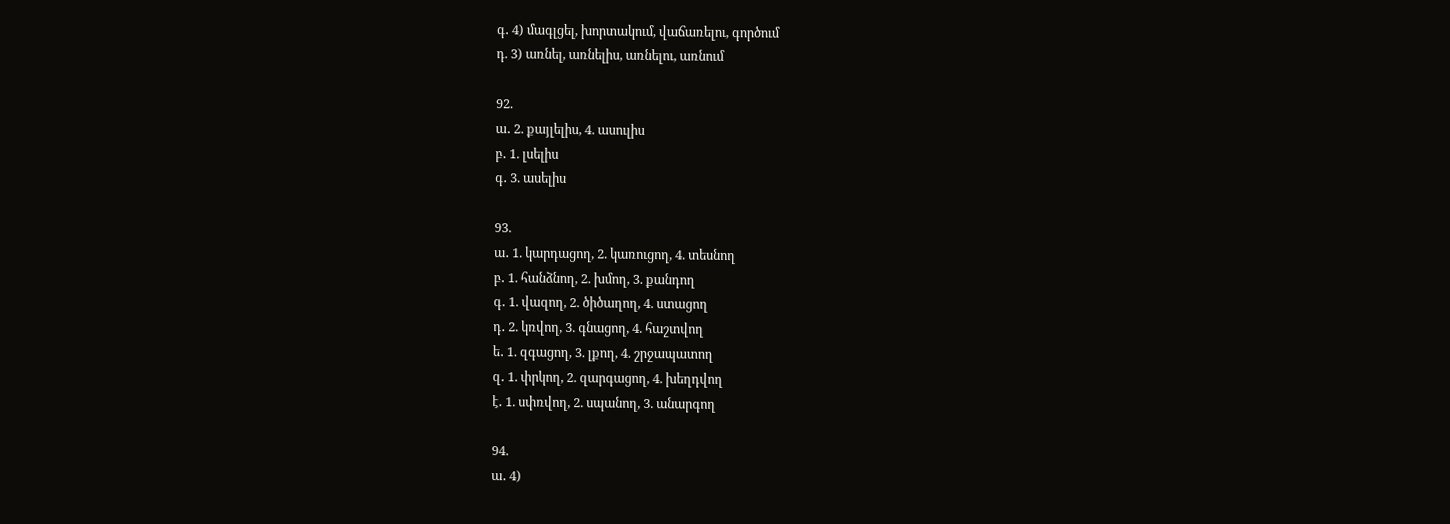գ․ 4) մագլցել, խորտակում, վաճառելու, գործում
դ. 3) առնել, առնելիս, առնելու, առնում

92.
ա․ 2. քայլելիս, 4. ասուլիս
բ․ 1. լսելիս
գ․ 3. ասելիս

93.
ա․ 1. կարդացող, 2. կառուցող, 4. տեսնող
բ․ 1. հանձնող, 2. խմող, 3. քանդող
գ․ 1. վազող, 2. ծիծաղող, 4. ստացող
դ․ 2. կռվող, 3. գնացող, 4. հաշտվող
ե․ 1. զգացող, 3. լքող, 4. շրջապատող
զ․ 1. փրկող, 2. զարգացող, 4. խեղդվող
է․ 1. սփռվող, 2. սպանող, 3. անարգող

94.
ա․ 4)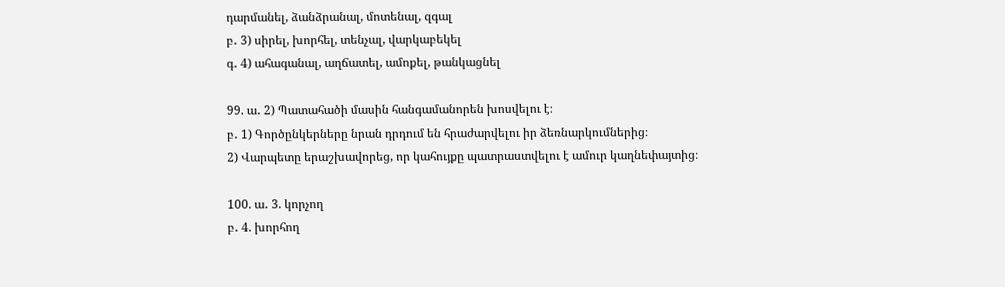դարմանել, ձանձրանալ, մոտենալ, զգալ
բ․ 3) սիրել, խորհել, տենչալ, վարկաբեկել
գ․ 4) ահագանալ, աղճատել, ամոքել, թանկացնել

99. ա․ 2) Պատահածի մասին հանգամանորեն խոսվելու է։
բ․ 1) Գործընկերները նրան դրդում են հրաժարվելու իր ձեռնարկումներից։
2) Վարպետը երաշխավորեց, որ կահույքը պատրաստվելու է ամուր կաղնեփայտից։

100. ա․ 3. կորչող
բ․ 4. խորհող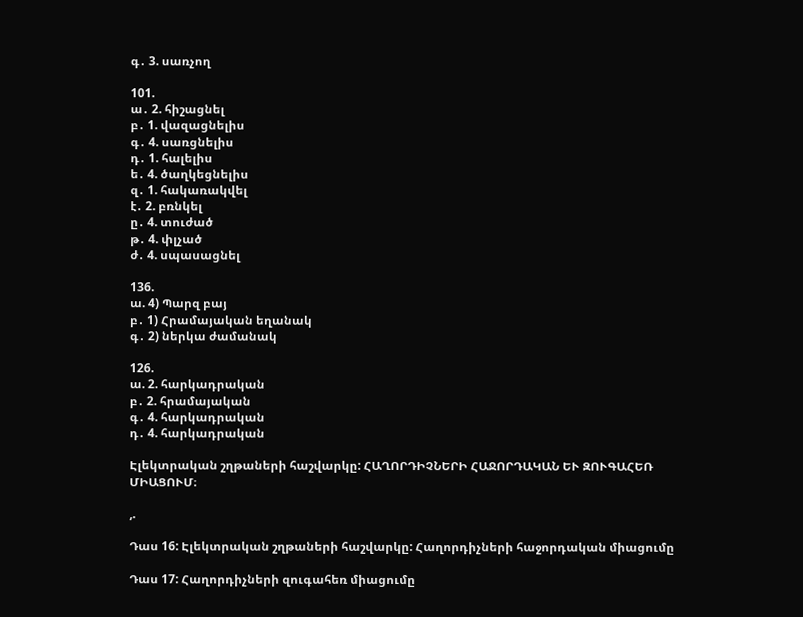գ․ 3. սառչող

101.
ա․ 2. հիշացնել
բ․ 1. վազացնելիս
գ․ 4. սառցնելիս
դ․ 1. հալելիս
ե․ 4. ծաղկեցնելիս
զ․ 1. հակառակվել
է․ 2. բռնկել
ը․ 4. տուժած
թ․ 4. փլչած
ժ․ 4. սպասացնել

136.
ա. 4) Պարզ բայ
բ․ 1) Հրամայական եղանակ
գ․ 2) ներկա ժամանակ

126.
ա. 2. հարկադրական
բ․ 2. հրամայական
գ․ 4. հարկադրական
դ․ 4. հարկադրական

Էլեկտրական շղթաների հաշվարկը: ՀԱՂՈՐԴԻՉՆԵՐԻ ՀԱՋՈՐԴԱԿԱՆ ԵՒ ԶՈՒԳԱՀԵՌ ՄԻԱՑՈՒՄ։

,.

Դաս 16: Էլեկտրական շղթաների հաշվարկը: Հաղորդիչների հաջորդական միացումը

Դաս 17: Հաղորդիչների զուգահեռ միացումը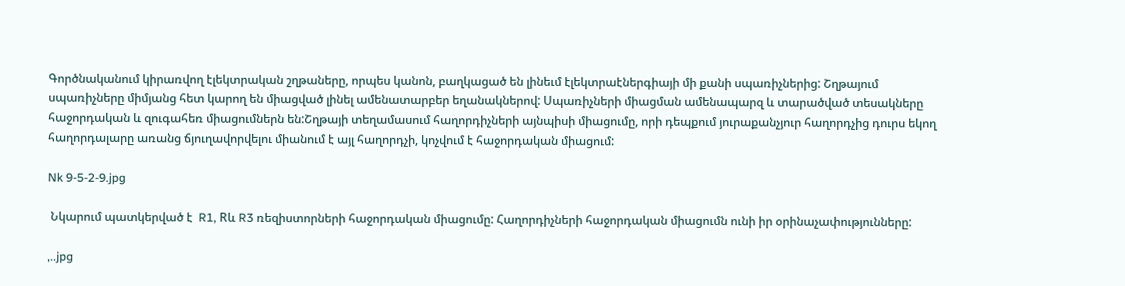Գործնականում կիրառվող էլեկտրական շղթաները, որպես կանոն, բաղկացած են լինեւմ էլեկտրաէներգիայի մի քանի սպառիչներից: Շղթայում սպառիչները միմյանց հետ կարող են միացված լինել ամենատարբեր եղանակներով: Սպառիչների միացման ամենապարզ և տարածված տեսակները հաջորդական և զուգահեռ միացումներն են:Շղթայի տեղամասում հաղորդիչների այնպիսի միացումը, որի դեպքում յուրաքանչյուր հաղորդչից դուրս եկող հաղորդալարը առանց ճյուղավորվելու միանում է այլ հաղորդչի, կոչվում է հաջորդական միացում:

Nk 9-5-2-9.jpg

 Նկարում պատկերված է  R1, Rև R3 ռեզիստորների հաջորդական միացումը: Հաղորդիչների հաջորդական միացումն ունի իր օրինաչափությունները:

,..jpg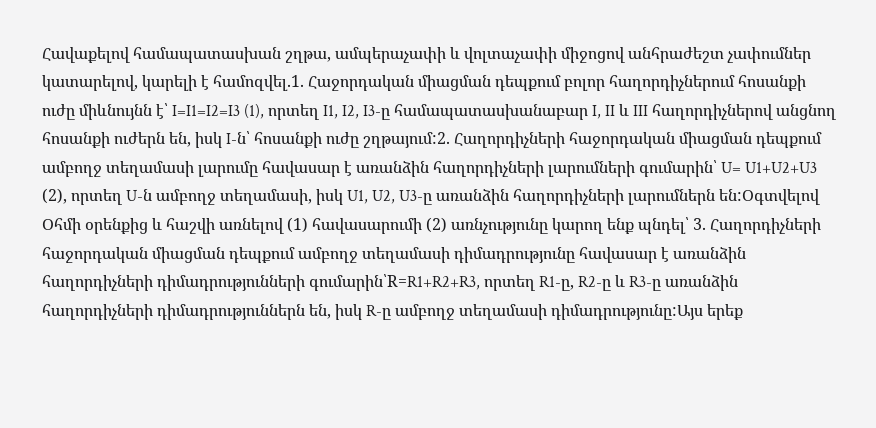Հավաքելով համապատասխան շղթա, ամպերաչափի և վոլտաչափի միջոցով անհրաժեշտ չափումներ կատարելով, կարելի է համոզվել.1. Հաջորդական միացման դեպքում բոլոր հաղորդիչներում հոսանքի ուժը միևնույնն է՝ I=I1=I2=I3 (1), որտեղ I1, I2, I3-ը համապատասխանաբար I, II և III հաղորդիչներով անցնող հոսանքի ուժերն են, իսկ I-ն՝ հոսանքի ուժը շղթայում:2. Հաղորդիչների հաջորդական միացման դեպքում ամբողջ տեղամասի լարումը հավասար է առանձին հաղորդիչների լարումների գումարին՝ U= U1+U2+U3 (2), որտեղ U-ն ամբողջ տեղամասի, իսկ U1, U2, U3-ը առանձին հաղորդիչների լարումներն են:Օգտվելով Օհմի օրենքից և հաշվի առնելով (1) հավասարումի (2) առնչությունը կարող ենք պնդել՝ 3. Հաղորդիչների հաջորդական միացման դեպքում ամբողջ տեղամասի դիմադրությունը հավասար է առանձին հաղորդիչների դիմադրությունների գումարին՝R=R1+R2+R3, որտեղ R1-ը, R2-ը և R3-ը առանձին հաղորդիչների դիմադրություններն են, իսկ R-ը ամբողջ տեղամասի դիմադրությունը:Այս երեք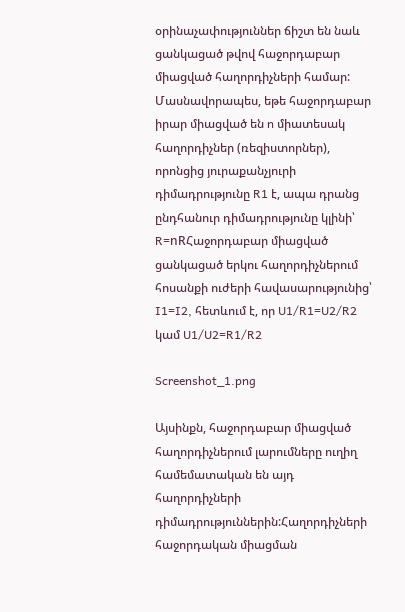օրինաչափություններ ճիշտ են նաև ցանկացած թվով հաջորդաբար միացված հաղորդիչների համար: Մասնավորապես, եթե հաջորդաբար իրար միացված են n միատեսակ հաղորդիչներ (ռեզիստորներ), որոնցից յուրաքանչյուրի դիմադրությունը R1 է, ապա դրանց ընդհանուր դիմադրությունը կլինի՝ R=nRՀաջորդաբար միացված ցանկացած երկու հաղորդիչներում հոսանքի ուժերի հավասարությունից՝ I1=I2, հետևում է, որ U1/R1=U2/R2 կամ U1/U2=R1/R2

Screenshot_1.png

Այսինքն, հաջորդաբար միացված հաղորդիչներում լարումները ուղիղ համեմատական են այդ հաղորդիչների դիմադրություններին:Հաղորդիչների հաջորդական միացման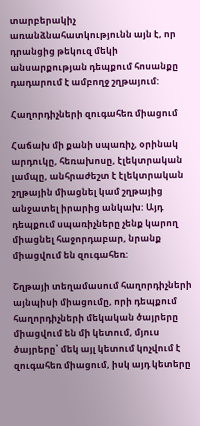տարբերակիչ առանձնահատկությունն այն է, որ դրանցից թեկուզ մեկի անսարքության դեպքում հոսանքը դադարում է ամբողջ շղթայում:

Հաղորդիչների զուգահեռ միացում

Հաճախ մի քանի սպառիչ, օրինակ արդուկը, հեռախոսը, էլեկտրական լամպը, անհրաժեշտ է էլեկտրական շղթային միացնել կամ շղթայից անջատել իրարից անկախ: Այդ դեպքում սպառիչները չենք կարող միացնել հաջորդաբար, նրանք միացվում են զուգահեռ:

Շղթայի տեղամասում հաղորդիչների այնպիսի միացումը, որի դեպքում հաղորդիչների մեկական ծայրերը միացվում են մի կետում, մյուս ծայրերը՝ մեկ այլ կետում կոչվում է զուգահեռ միացում, իսկ այդ կետերը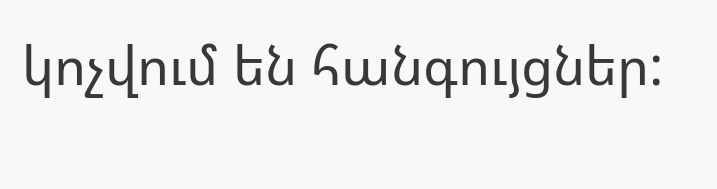կոչվում են հանգույցներ: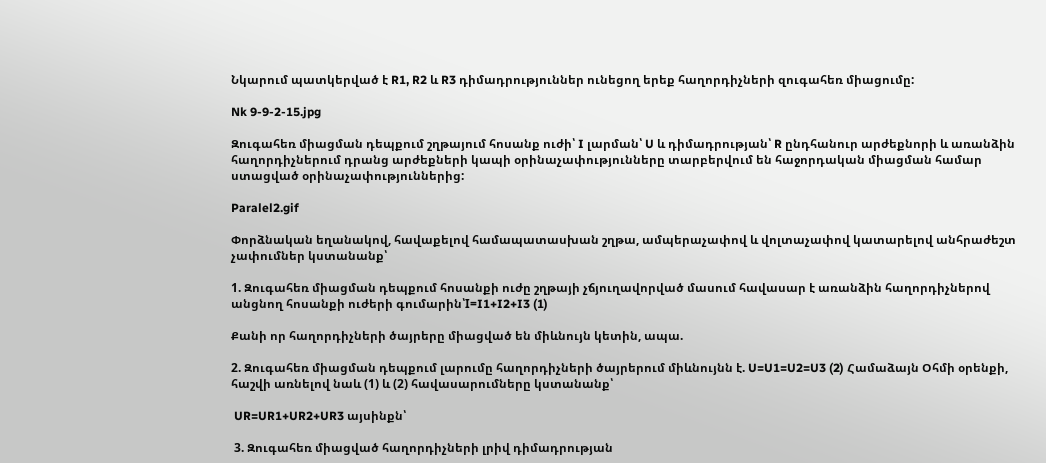Նկարում պատկերված է R1, R2 և R3 դիմադրություններ ունեցող երեք հաղորդիչների զուգահեռ միացումը:

Nk 9-9-2-15.jpg

Զուգահեռ միացման դեպքում շղթայում հոսանք ուժի՝ I լարման՝ U և դիմադրության՝ R ընդհանուր արժեքնորի և առանձին հաղորդիչներում դրանց արժեքների կապի օրինաչափությունները տարբերվում են հաջորդական միացման համար ստացված օրինաչափություններից:

Paralel2.gif

Փորձնական եղանակով, հավաքելով համապատասխան շղթա, ամպերաչափով և վոլտաչափով կատարելով անհրաժեշտ չափումներ կստանանք՝

1. Զուգահեռ միացման դեպքում հոսանքի ուժը շղթայի չճյուղավորված մասում հավասար է առանձին հաղորդիչներով անցնող հոսանքի ուժերի գումարին՝I=I1+I2+I3 (1)

Քանի որ հաղորդիչների ծայրերը միացված են միևնույն կետին, ապա.

2. Զուգահեռ միացման դեպքում լարումը հաղորդիչների ծայրերում միևնույնն է. U=U1=U2=U3 (2) Համաձայն Օհմի օրենքի, հաշվի առնելով նաև (1) և (2) հավասարումները կստանանք՝

 UR=UR1+UR2+UR3 այսինքն՝

 3. Զուգահեռ միացված հաղորդիչների լրիվ դիմադրության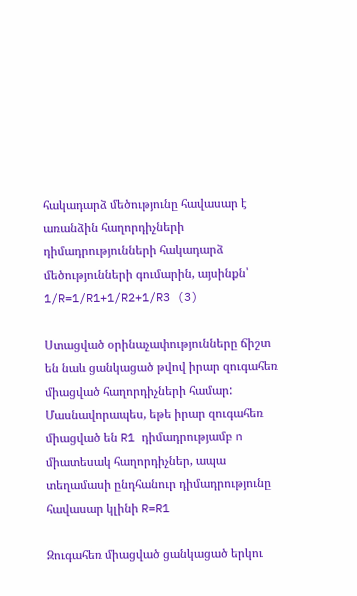հակադարձ մեծությունը հավասար է առանձին հաղորդիչների դիմադրությունների հակադարձ մեծությունների գումարին, այսինքն՝ 1/R=1/R1+1/R2+1/R3 (3)

Ստացված օրինաչափությունները ճիշտ են նաև ցանկացած թվով իրար զուգահեռ միացված հաղորդիչների համար: Մասնավորապես, եթե իրար զուգահեռ միացված են R1 դիմադրությամբ n միատեսակ հաղորդիչներ, ապա տեղամասի ընդհանուր դիմադրությունը հավասար կլինի R=R1

Զուգահեռ միացված ցանկացած երկու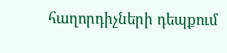հաղորդիչների դեպքում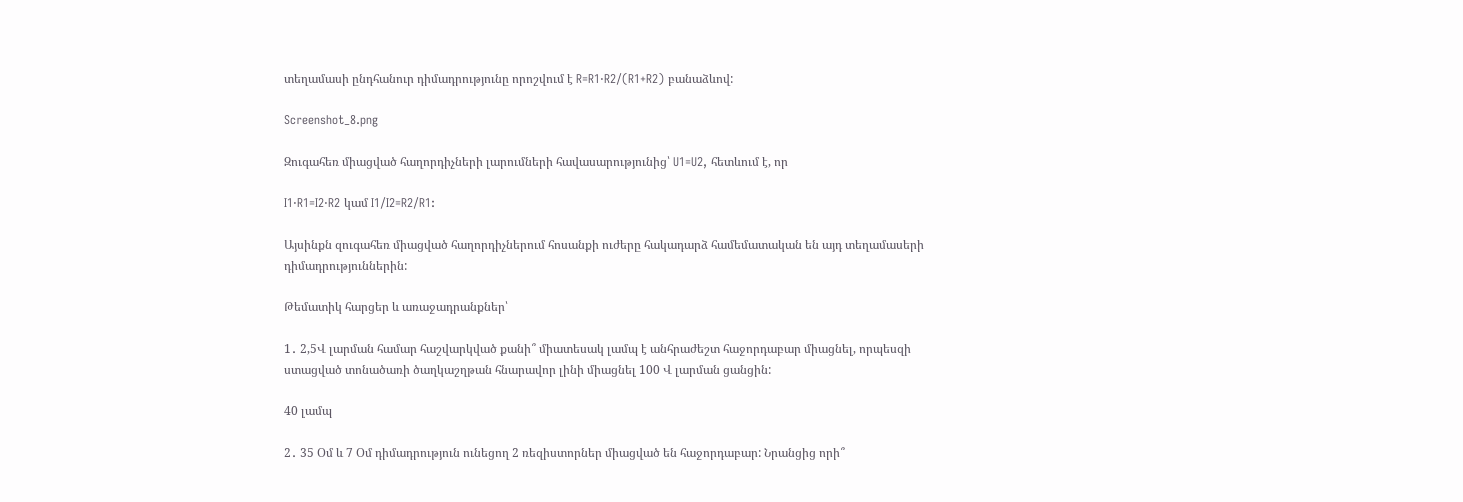տեղամասի ընդհանուր դիմադրությունը որոշվում է R=R1⋅R2/(R1+R2) բանաձևով:

Screenshot_8.png

Զուգահեռ միացված հաղորդիչների լարումների հավասարությունից՝ U1=U2, հետևում է, որ

I1⋅R1=I2⋅R2 կամ I1/I2=R2/R1:

Այսինքն զուգահեռ միացված հաղորդիչներում հոսանքի ուժերը հակադարձ համեմատական են այդ տեղամասերի դիմադրություններին:

Թեմատիկ հարցեր և առաջադրանքներ՝

1․ 2,5Վ լարման համար հաշվարկված քանի՞ միատեսակ լամպ է անհրաժեշտ հաջորդաբար միացնել, որպեսզի ստացված տոնածառի ծաղկաշղթան հնարավոր լինի միացնել 100 Վ լարման ցանցին:

40 լամպ

2․ 35 Օմ և 7 Օմ դիմադրություն ունեցող 2 ռեզիստորներ միացված են հաջորդաբար: Նրանցից որի՞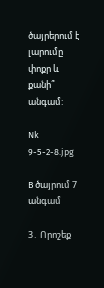ծայրերում է լարումը փոքր և քանի՞ անգամ:

Nk 9-5-2-8.jpg

B ծայրում 7 անգամ

3․ Որոշեք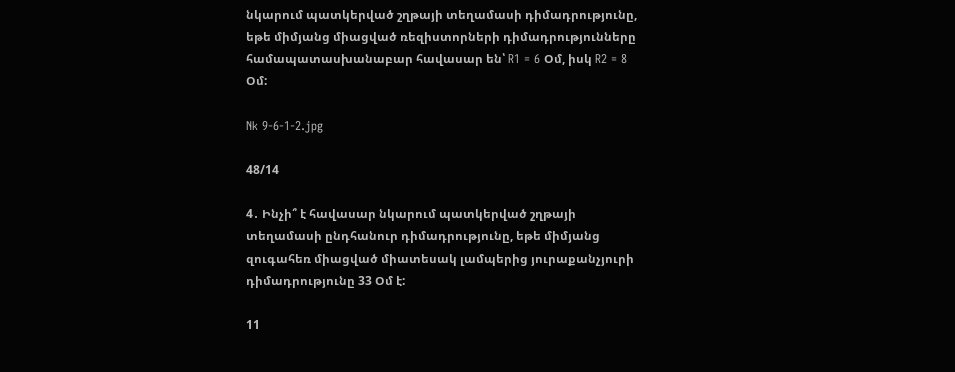նկարում պատկերված շղթայի տեղամասի դիմադրությունը, եթե միմյանց միացված ռեզիստորների դիմադրությունները համապատասխանաբար հավասար են՝ R1 = 6 Օմ, իսկ R2 = 8 Օմ:

Nk 9-6-1-2.jpg

48/14

4․ Ինչի՞ է հավասար նկարում պատկերված շղթայի տեղամասի ընդհանուր դիմադրությունը, եթե միմյանց զուգահեռ միացված միատեսակ լամպերից յուրաքանչյուրի դիմադրությունը 33 Օմ է:

11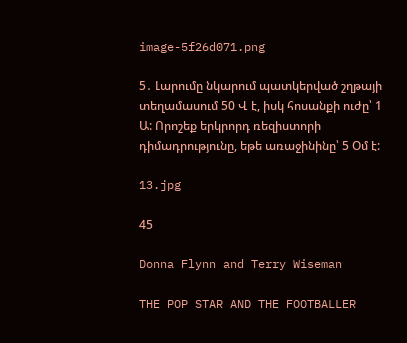image-5f26d071.png

5․ Լարումը նկարում պատկերված շղթայի տեղամասում 50 Վ է, իսկ հոսանքի ուժը՝ 1 Ա: Որոշեք երկրորդ ռեզիստորի դիմադրությունը, եթե առաջինինը՝ 5 Օմ է:

13.jpg

45

Donna Flynn and Terry Wiseman

THE POP STAR AND THE FOOTBALLER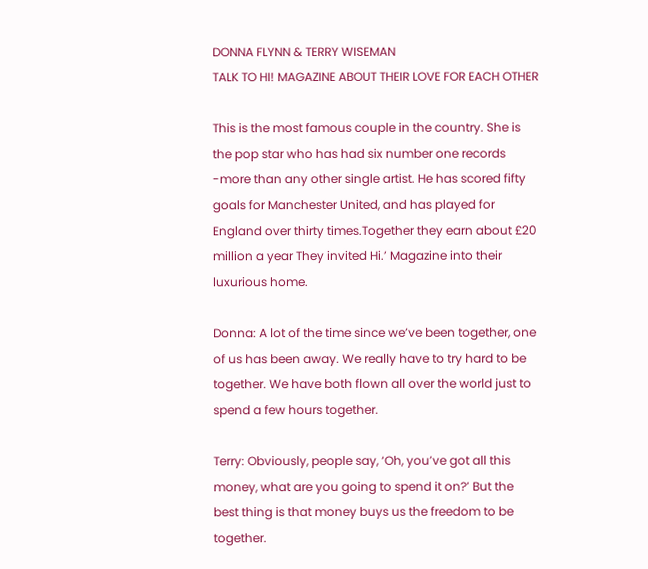DONNA FLYNN & TERRY WISEMAN
TALK TO HI! MAGAZINE ABOUT THEIR LOVE FOR EACH OTHER

This is the most famous couple in the country. She is the pop star who has had six number one records -more than any other single artist. He has scored fifty goals for Manchester United, and has played for England over thirty times.Together they earn about £20 million a year They invited Hi.’ Magazine into their luxurious home.

Donna: A lot of the time since we’ve been together, one of us has been away. We really have to try hard to be together. We have both flown all over the world just to spend a few hours together.

Terry: Obviously, people say, ‘Oh, you’ve got all this money, what are you going to spend it on?’ But the best thing is that money buys us the freedom to be together.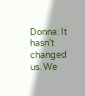Donna: It hasn’t changed us. We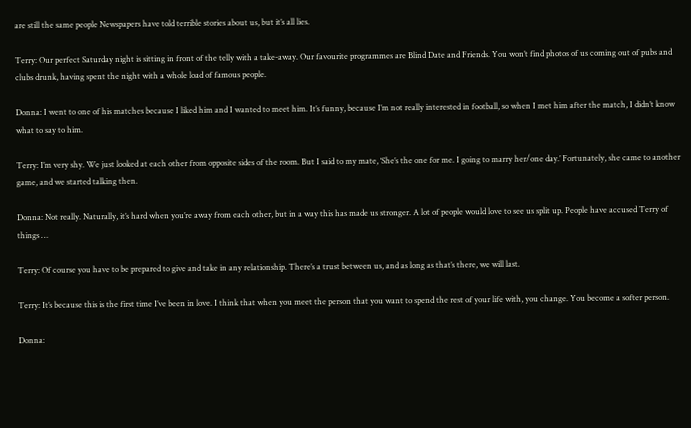are still the same people Newspapers have told terrible stories about us, but it’s all lies.

Terry: Our perfect Saturday night is sitting in front of the telly with a take-away. Our favourite programmes are Blind Date and Friends. You won’t find photos of us coming out of pubs and clubs drunk, having spent the night with a whole load of famous people.

Donna: I went to one of his matches because I liked him and I wanted to meet him. It’s funny, because I’m not really interested in football, so when I met him after the match, I didn’t know what to say to him.

Terry: I’m very shy. We just looked at each other from opposite sides of the room. But I said to my mate, ‘She’s the one for me. I going to marry her/one day.’ Fortunately, she came to another game, and we started talking then.

Donna: Not really. Naturally, it’s hard when you’re away from each other, but in a way this has made us stronger. A lot of people would love to see us split up. People have accused Terry of things …

Terry: Of course you have to be prepared to give and take in any relationship. There’s a trust between us, and as long as that’s there, we will last.

Terry: It’s because this is the first time I’ve been in love. I think that when you meet the person that you want to spend the rest of your life with, you change. You become a softer person.

Donna: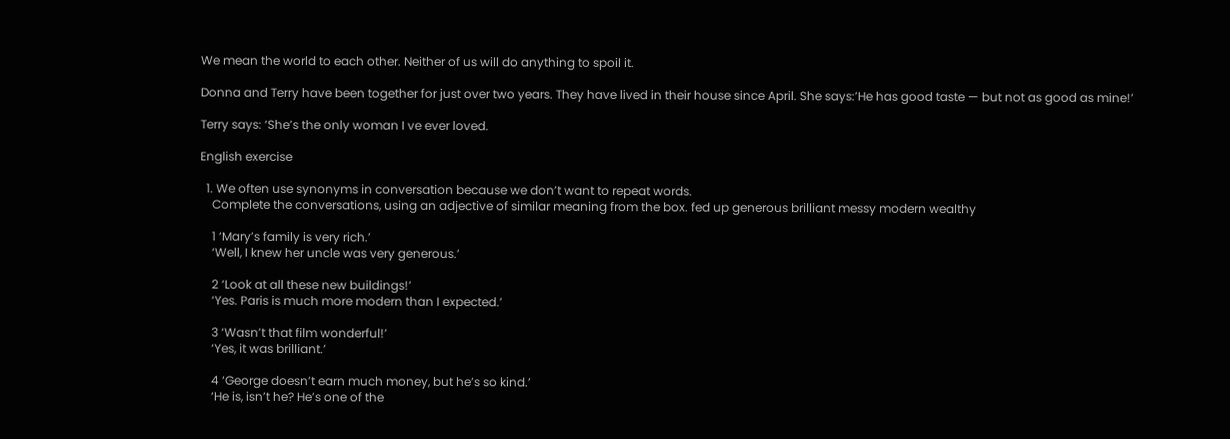We mean the world to each other. Neither of us will do anything to spoil it.

Donna and Terry have been together for just over two years. They have lived in their house since April. She says:’He has good taste — but not as good as mine!’

Terry says: ‘She’s the only woman I ve ever loved.

English exercise

  1. We often use synonyms in conversation because we don’t want to repeat words.
    Complete the conversations, using an adjective of similar meaning from the box. fed up generous brilliant messy modern wealthy

    1 ‘Mary’s family is very rich.’
    ‘Well, I knew her uncle was very generous.’

    2 ‘Look at all these new buildings!’
    ‘Yes. Paris is much more modern than I expected.’

    3 ‘Wasn’t that film wonderful!’
    ‘Yes, it was brilliant.’

    4 ‘George doesn’t earn much money, but he’s so kind.’
    ‘He is, isn’t he? He’s one of the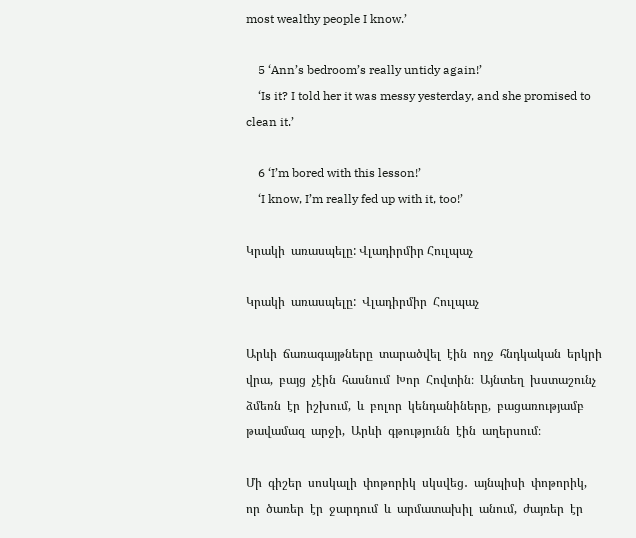most wealthy people I know.’

    5 ‘Ann’s bedroom’s really untidy again!’
    ‘Is it? I told her it was messy yesterday, and she promised to clean it.’

    6 ‘I’m bored with this lesson!’
    ‘I know, I’m really fed up with it, too!’

Կրակի  առասպելը: Վլադիրմիր Հուլպաչ

Կրակի  առասպելը:  Վլադիրմիր  Հուլպաչ

Արևի  ճառագայթները  տարածվել  էին  ողջ  հնդկական  երկրի  վրա,  բայց  չէին  հասնում  Խոր  Հովտին։  Այնտեղ  խստաշունչ  ձմեռն  էր  իշխում,  և  բոլոր  կենդանիները,  բացառությամբ  թավամազ  արջի,  Արևի  գթությունն  էին  աղերսում։

Մի  գիշեր  սոսկալի  փոթորիկ  սկսվեց․  այնպիսի  փոթորիկ,  որ  ծառեր  էր  ջարդում  և  արմատախիլ  անում,  ժայռեր  էր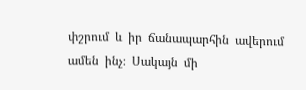փշրում  և  իր  ճանապարհին  ավերում  ամեն  ինչ։  Սակայն  մի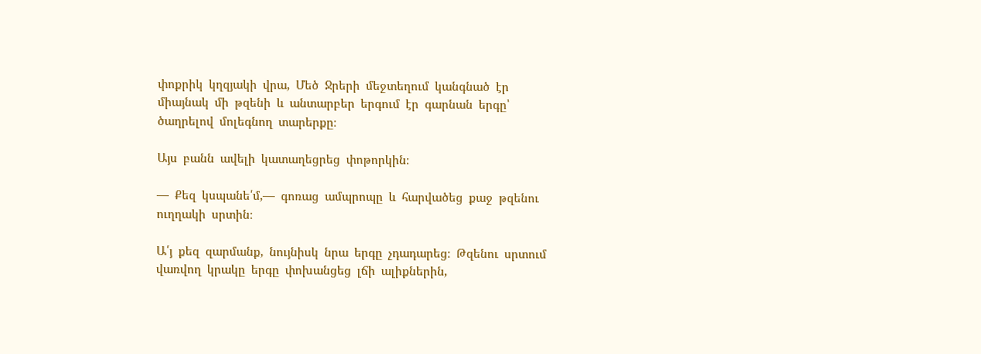փոքրիկ  կղզյակի  վրա,  Մեծ  Ջրերի  մեջտեղում  կանգնած  էր  միայնակ  մի  թզենի  և  անտարբեր  երգում  էր  գարնան  երգը՝  ծաղրելով  մոլեգնող  տարերքը։

Այս  բանն  ավելի  կատաղեցրեց  փոթորկին։

―  Քեզ  կսպանե՛մ,―  գոռաց  ամպրոպը  և  հարվածեց  քաջ  թզենու  ուղղակի  սրտին։

Ա՛յ  քեզ  զարմանք,  նույնիսկ  նրա  երգը  չդադարեց։  Թզենու  սրտում  վառվող  կրակը  երգը  փոխանցեց  լճի  ալիքներին,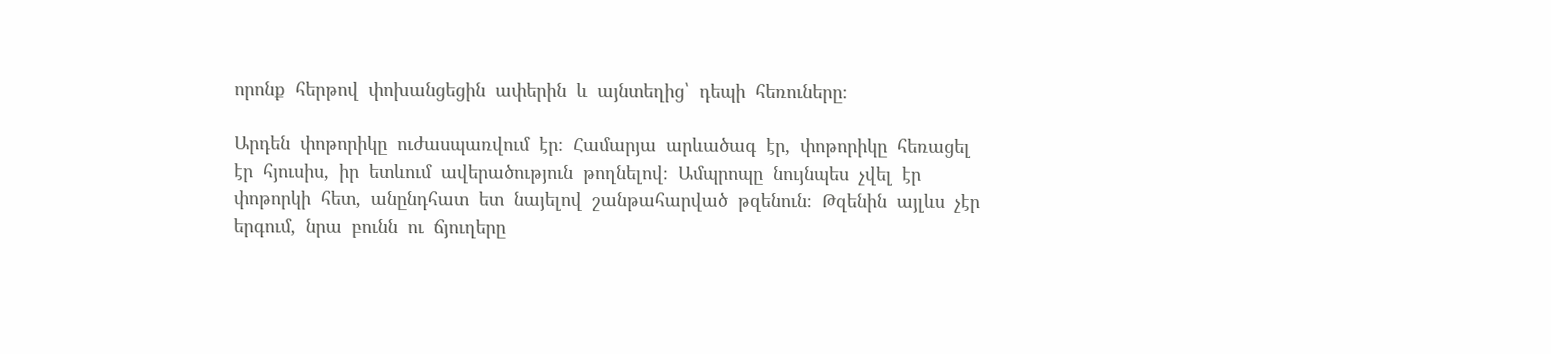որոնք  հերթով  փոխանցեցին  ափերին  և  այնտեղից՝  դեպի  հեռուները։

Արդեն  փոթորիկը  ուժասպառվում  էր։  Համարյա  արևածագ  էր,  փոթորիկը  հեռացել  էր  հյուսիս,  իր  ետևում  ավերածություն  թողնելով։  Ամպրոպը  նույնպես  չվել  էր  փոթորկի  հետ,  անընդհատ  ետ  նայելով  շանթահարված  թզենուն։  Թզենին  այլևս  չէր  երգում,  նրա  բունն  ու  ճյուղերը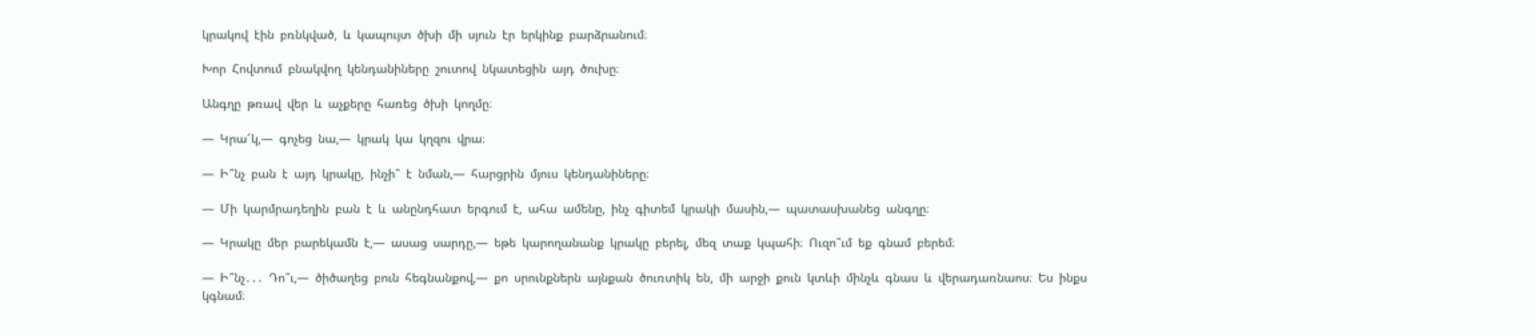կրակով  էին  բռնկված,  և  կապույտ  ծխի  մի  սյուն  էր  երկինք  բարձրանում։

Խոր  Հովտում  բնակվող  կենդանիները  շուտով  նկատեցին  այդ  ծուխը։

Անգղը  թռավ  վեր  և  աչքերը  հառեց  ծխի  կողմը։

―  Կրա՜կ,―  գոչեց  նա,―  կրակ  կա  կղզու  վրա։

―  Ի՞նչ  բան  է  այդ  կրակը,  ինչի՞  է  նման,―  հարցրին  մյուս  կենդանիները։

―  Մի  կարմրադեղին  բան  է  և  անընդհատ  երգում  է,  ահա  ամենը,  ինչ  գիտեմ  կրակի  մասին,―  պատասխանեց  անգղը։

―  Կրակը  մեր  բարեկամն  է,―  ասաց  սարդը,―  եթե  կարողանանք  կրակը  բերել,  մեզ  տաք  կպահի։  Ուզո՞ւմ  եք  գնամ  բերեմ։

―  Ի՞նչ․․․  Դո՞ւ,―  ծիծաղեց  բուն  հեգնանքով,―  քո  սրունքներն  այնքան  ծուռտիկ  են,  մի  արջի  քուն  կտևի  մինչև  գնաս  և  վերադառնաոս։  Ես  ինքս  կգնամ։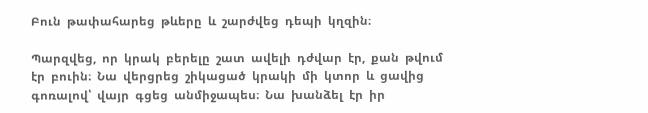Բուն  թափահարեց  թևերը  և  շարժվեց  դեպի  կղզին։

Պարզվեց,  որ  կրակ  բերելը  շատ  ավելի  դժվար  էր,  քան  թվում  էր  բուին։  Նա  վերցրեց  շիկացած  կրակի  մի  կտոր  և  ցավից  գոռալով՝  վայր  գցեց  անմիջապես։  Նա  խանձել  էր  իր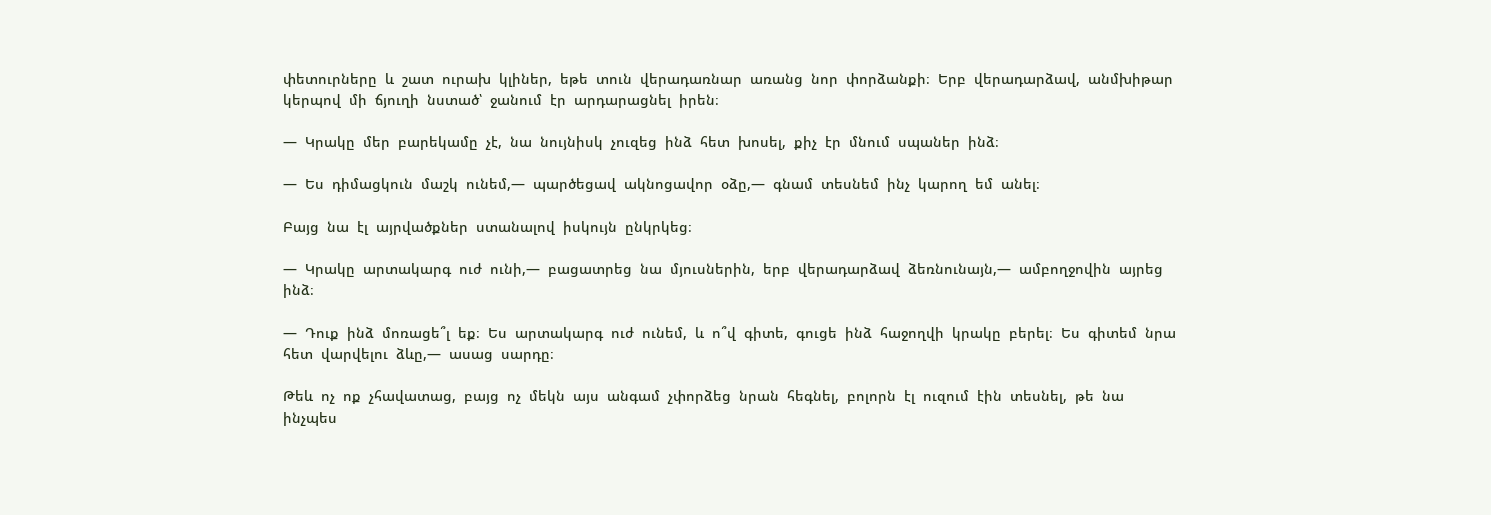փետուրները  և  շատ  ուրախ  կլիներ,  եթե  տուն  վերադառնար  առանց  նոր  փորձանքի։  Երբ  վերադարձավ,  անմխիթար  կերպով  մի  ճյուղի  նստած՝  ջանում  էր  արդարացնել  իրեն։

―  Կրակը  մեր  բարեկամը  չէ,  նա  նույնիսկ  չուզեց  ինձ  հետ  խոսել,  քիչ  էր  մնում  սպաներ  ինձ։

―  Ես  դիմացկուն  մաշկ  ունեմ,―  պարծեցավ  ակնոցավոր  օձը,―  գնամ  տեսնեմ  ինչ  կարող  եմ  անել։

Բայց  նա  էլ  այրվածքներ  ստանալով  իսկույն  ընկրկեց։

―  Կրակը  արտակարգ  ուժ  ունի,―  բացատրեց  նա  մյուսներին,  երբ  վերադարձավ  ձեռնունայն,―  ամբողջովին  այրեց  ինձ։

―  Դուք  ինձ  մոռացե՞լ  եք։  Ես  արտակարգ  ուժ  ունեմ,  և  ո՞վ  գիտե,  գուցե  ինձ  հաջողվի  կրակը  բերել։  Ես  գիտեմ  նրա  հետ  վարվելու  ձևը,―  ասաց  սարդը։

Թեև  ոչ  ոք  չհավատաց,  բայց  ոչ  մեկն  այս  անգամ  չփորձեց  նրան  հեգնել,  բոլորն  էլ  ուզում  էին  տեսնել,  թե  նա  ինչպես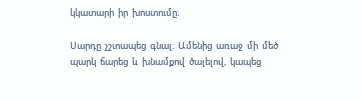կկատարի  իր  խոստումը։

Սարդը  չշտապեց  գնալ։  Ամենից  առաջ  մի  մեծ  պարկ  ճարեց  և  խնամքով  ծալելով,  կապեց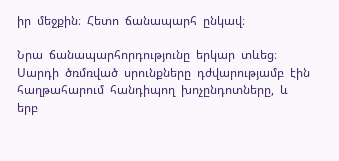իր  մեջքին։  Հետո  ճանապարհ  ընկավ։

Նրա  ճանապարհորդությունը  երկար  տևեց։  Սարդի  ծռմռված  սրունքները  դժվարությամբ  էին  հաղթահարում  հանդիպող  խոչընդոտները,  և  երբ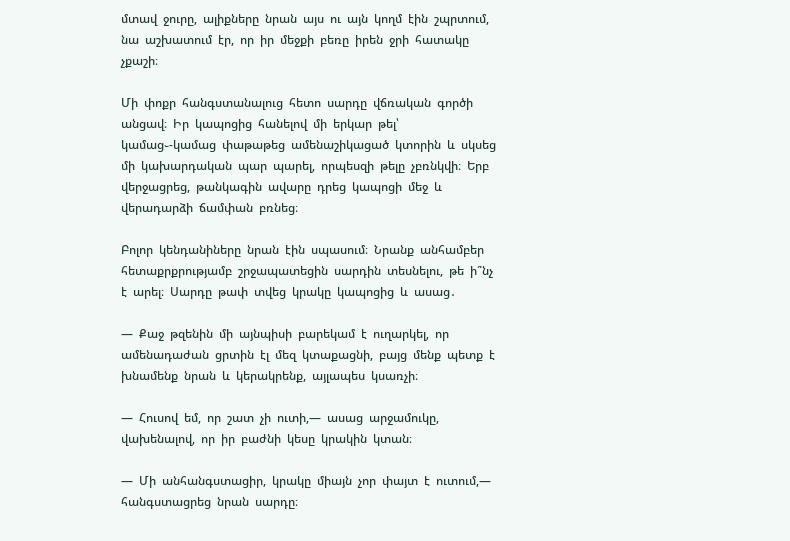մտավ  ջուրը,  ալիքները  նրան  այս  ու  այն  կողմ  էին  շպրտում,  նա  աշխատում  էր,  որ  իր  մեջքի  բեռը  իրեն  ջրի  հատակը  չքաշի։

Մի  փոքր  հանգստանալուց  հետո  սարդը  վճռական  գործի  անցավ։  Իր  կապոցից  հանելով  մի  երկար  թել՝  կամաց֊-կամաց  փաթաթեց  ամենաշիկացած  կտորին  և  սկսեց  մի  կախարդական  պար  պարել,  որպեսզի  թելը  չբռնկվի։  Երբ  վերջացրեց,  թանկագին  ավարը  դրեց  կապոցի  մեջ  և  վերադարձի  ճամփան  բռնեց։

Բոլոր  կենդանիները  նրան  էին  սպասում։  Նրանք  անհամբեր  հետաքրքրությամբ  շրջապատեցին  սարդին  տեսնելու,  թե  ի՞նչ  է  արել։  Սարդը  թափ  տվեց  կրակը  կապոցից  և  ասաց․

―  Քաջ  թզենին  մի  այնպիսի  բարեկամ  է  ուղարկել,  որ  ամենադաժան  ցրտին  էլ  մեզ  կտաքացնի,  բայց  մենք  պետք  է  խնամենք  նրան  և  կերակրենք,  այլապես  կսառչի։

―  Հուսով  եմ,  որ  շատ  չի  ուտի,―  ասաց  արջամուկը,  վախենալով,  որ  իր  բաժնի  կեսը  կրակին  կտան։

―  Մի  անհանգստացիր,  կրակը  միայն  չոր  փայտ  է  ուտում,―  հանգստացրեց  նրան  սարդը։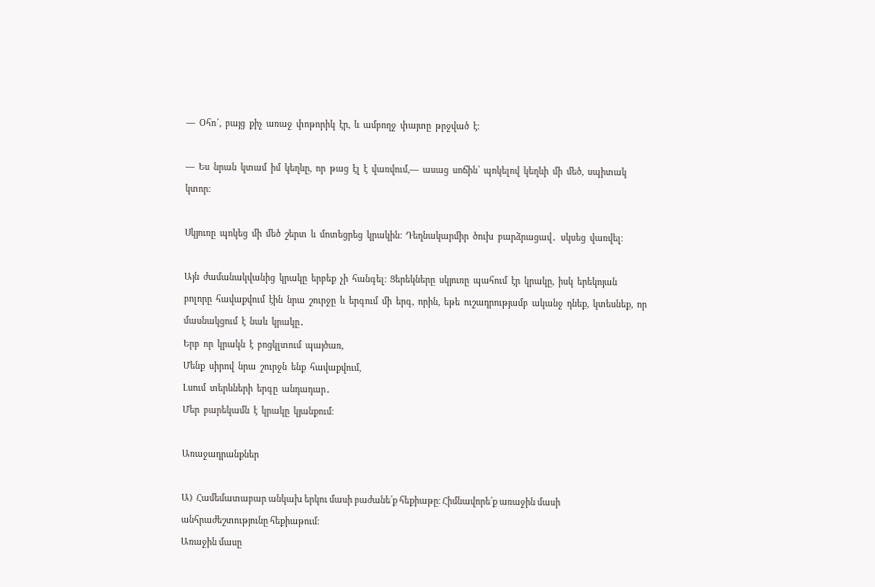―  Օհո՜,  բայց  քիչ  առաջ  փոթորիկ  էր,  և  ամբողջ  փայտը  թրջված  է։

―  Ես  նրան  կտամ  իմ  կեղևը,  որ  թաց  էլ  է  վառվում,―  ասաց  սոճին՝  պոկելով  կեղևի  մի  մեծ,  սպիտակ  կտոր։

Սկյուռը  պոկեց  մի  մեծ  շերտ  և  մոտեցրեց  կրակին։  Դեղնակարմիր  ծուխ  բարձրացավ․  սկսեց  վառվել։

Այն  ժամանակվանից  կրակը  երբեք  չի  հանգել։  Ցերեկները  սկյուռը  պահում  էր  կրակը,  իսկ  երեկոյան  բոլորը  հավաքվում  էին  նրա  շուրջը  և  երգում  մի  երգ,  որին,  եթե  ուշադրությամբ  ականջ  դնեք,  կտեսնեք,  որ  մասնակցում  է  նաև  կրակը․
Երբ  որ  կրակն  է  բոցկլտում  պայծառ,
Մենք  սիրով  նրա  շուրջն  ենք  հավաքվում,
Լսում  տերևների  երգը  անդադար․
Մեր  բարեկամն  է  կրակը  կյանքում։

Առաջադրանքներ

Ա)  Համեմատաբար անկախ երկու մասի բաժանե՛ք հեքիաթը։ Հիմնավորե՛ք առաջին մասի անհրաժեշտությունը հեքիաթում։
Առաջին մասը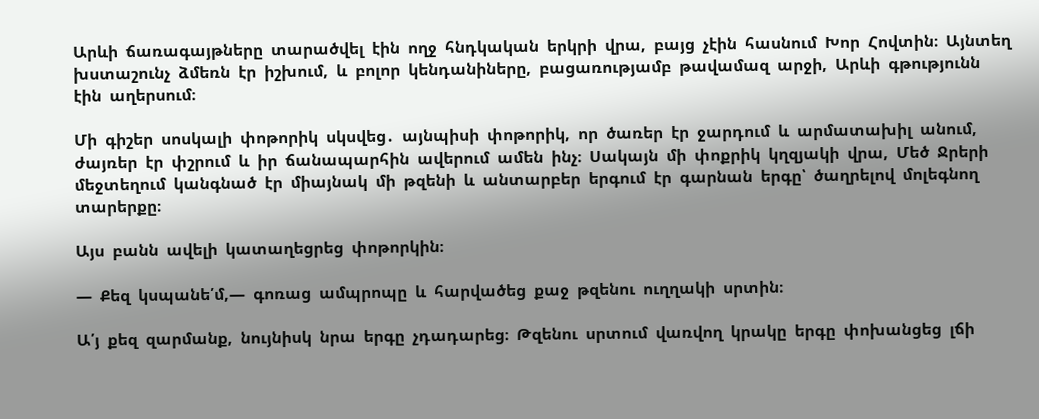Արևի  ճառագայթները  տարածվել  էին  ողջ  հնդկական  երկրի  վրա,  բայց  չէին  հասնում  Խոր  Հովտին։  Այնտեղ  խստաշունչ  ձմեռն  էր  իշխում,  և  բոլոր  կենդանիները,  բացառությամբ  թավամազ  արջի,  Արևի  գթությունն  էին  աղերսում։

Մի  գիշեր  սոսկալի  փոթորիկ  սկսվեց․  այնպիսի  փոթորիկ,  որ  ծառեր  էր  ջարդում  և  արմատախիլ  անում,  ժայռեր  էր  փշրում  և  իր  ճանապարհին  ավերում  ամեն  ինչ։  Սակայն  մի  փոքրիկ  կղզյակի  վրա,  Մեծ  Ջրերի  մեջտեղում  կանգնած  էր  միայնակ  մի  թզենի  և  անտարբեր  երգում  էր  գարնան  երգը՝  ծաղրելով  մոլեգնող  տարերքը։

Այս  բանն  ավելի  կատաղեցրեց  փոթորկին։

―  Քեզ  կսպանե՛մ,―  գոռաց  ամպրոպը  և  հարվածեց  քաջ  թզենու  ուղղակի  սրտին։

Ա՛յ  քեզ  զարմանք,  նույնիսկ  նրա  երգը  չդադարեց։  Թզենու  սրտում  վառվող  կրակը  երգը  փոխանցեց  լճի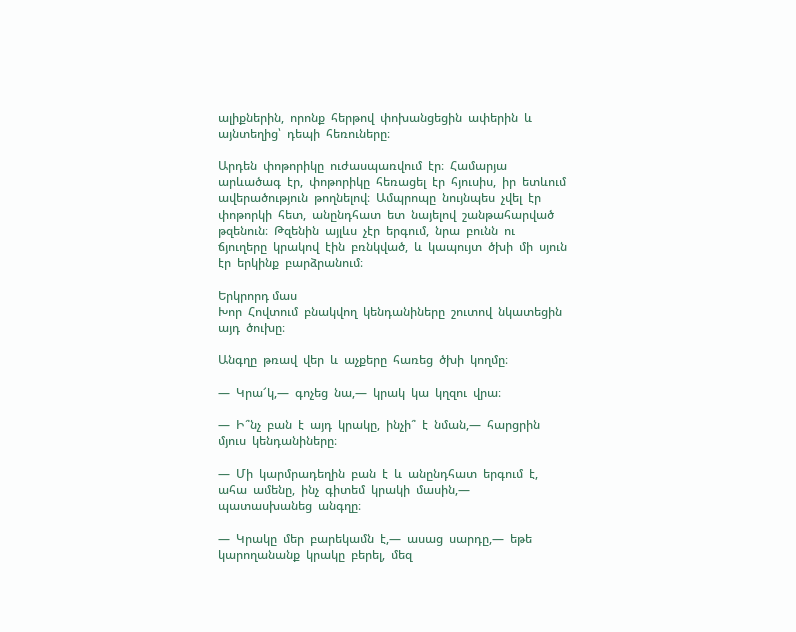ալիքներին,  որոնք  հերթով  փոխանցեցին  ափերին  և  այնտեղից՝  դեպի  հեռուները։

Արդեն  փոթորիկը  ուժասպառվում  էր։  Համարյա  արևածագ  էր,  փոթորիկը  հեռացել  էր  հյուսիս,  իր  ետևում  ավերածություն  թողնելով։  Ամպրոպը  նույնպես  չվել  էր  փոթորկի  հետ,  անընդհատ  ետ  նայելով  շանթահարված  թզենուն։  Թզենին  այլևս  չէր  երգում,  նրա  բունն  ու  ճյուղերը  կրակով  էին  բռնկված,  և  կապույտ  ծխի  մի  սյուն  էր  երկինք  բարձրանում։

Երկրորդ մաս
Խոր  Հովտում  բնակվող  կենդանիները  շուտով  նկատեցին  այդ  ծուխը։

Անգղը  թռավ  վեր  և  աչքերը  հառեց  ծխի  կողմը։

―  Կրա՜կ,―  գոչեց  նա,―  կրակ  կա  կղզու  վրա։

―  Ի՞նչ  բան  է  այդ  կրակը,  ինչի՞  է  նման,―  հարցրին  մյուս  կենդանիները։

―  Մի  կարմրադեղին  բան  է  և  անընդհատ  երգում  է,  ահա  ամենը,  ինչ  գիտեմ  կրակի  մասին,―  պատասխանեց  անգղը։

―  Կրակը  մեր  բարեկամն  է,―  ասաց  սարդը,―  եթե  կարողանանք  կրակը  բերել,  մեզ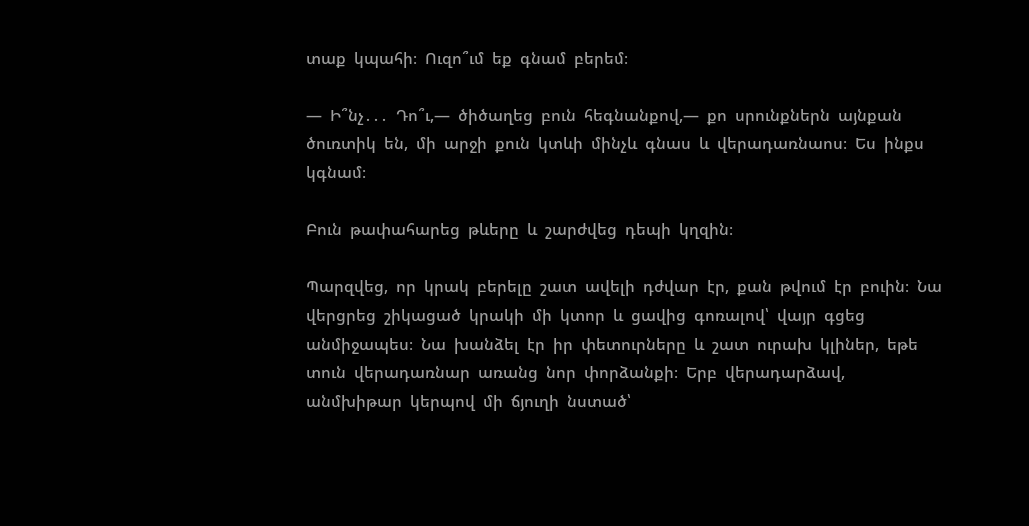տաք  կպահի։  Ուզո՞ւմ  եք  գնամ  բերեմ։

―  Ի՞նչ․․․  Դո՞ւ,―  ծիծաղեց  բուն  հեգնանքով,―  քո  սրունքներն  այնքան  ծուռտիկ  են,  մի  արջի  քուն  կտևի  մինչև  գնաս  և  վերադառնաոս։  Ես  ինքս  կգնամ։

Բուն  թափահարեց  թևերը  և  շարժվեց  դեպի  կղզին։

Պարզվեց,  որ  կրակ  բերելը  շատ  ավելի  դժվար  էր,  քան  թվում  էր  բուին։  Նա  վերցրեց  շիկացած  կրակի  մի  կտոր  և  ցավից  գոռալով՝  վայր  գցեց  անմիջապես։  Նա  խանձել  էր  իր  փետուրները  և  շատ  ուրախ  կլիներ,  եթե  տուն  վերադառնար  առանց  նոր  փորձանքի։  Երբ  վերադարձավ,  անմխիթար  կերպով  մի  ճյուղի  նստած՝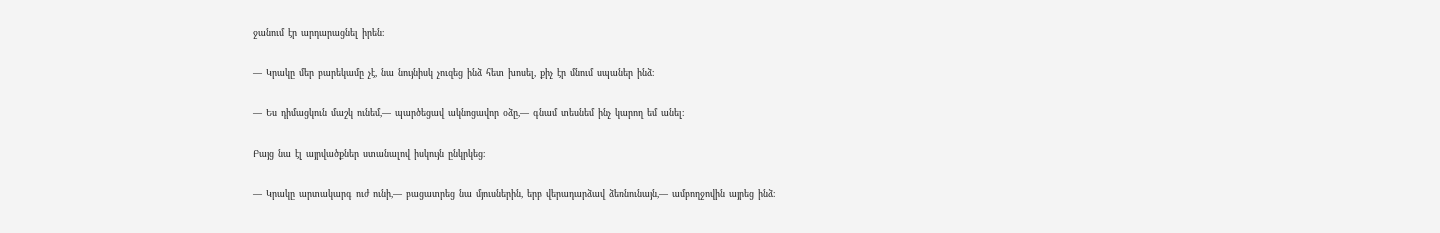ջանում  էր  արդարացնել  իրեն։

―  Կրակը  մեր  բարեկամը  չէ,  նա  նույնիսկ  չուզեց  ինձ  հետ  խոսել,  քիչ  էր  մնում  սպաներ  ինձ։

―  Ես  դիմացկուն  մաշկ  ունեմ,―  պարծեցավ  ակնոցավոր  օձը,―  գնամ  տեսնեմ  ինչ  կարող  եմ  անել։

Բայց  նա  էլ  այրվածքներ  ստանալով  իսկույն  ընկրկեց։

―  Կրակը  արտակարգ  ուժ  ունի,―  բացատրեց  նա  մյուսներին,  երբ  վերադարձավ  ձեռնունայն,―  ամբողջովին  այրեց  ինձ։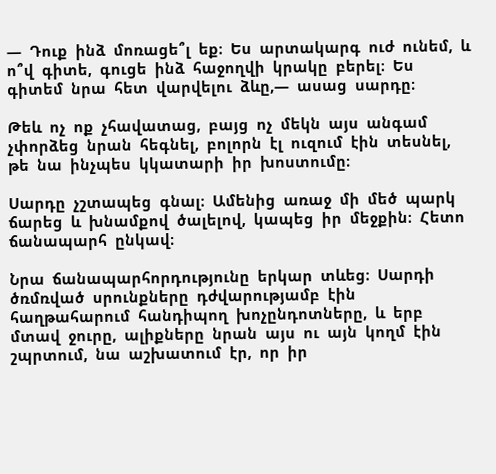―  Դուք  ինձ  մոռացե՞լ  եք։  Ես  արտակարգ  ուժ  ունեմ,  և  ո՞վ  գիտե,  գուցե  ինձ  հաջողվի  կրակը  բերել։  Ես  գիտեմ  նրա  հետ  վարվելու  ձևը,―  ասաց  սարդը։

Թեև  ոչ  ոք  չհավատաց,  բայց  ոչ  մեկն  այս  անգամ  չփորձեց  նրան  հեգնել,  բոլորն  էլ  ուզում  էին  տեսնել,  թե  նա  ինչպես  կկատարի  իր  խոստումը։

Սարդը  չշտապեց  գնալ։  Ամենից  առաջ  մի  մեծ  պարկ  ճարեց  և  խնամքով  ծալելով,  կապեց  իր  մեջքին։  Հետո  ճանապարհ  ընկավ։

Նրա  ճանապարհորդությունը  երկար  տևեց։  Սարդի  ծռմռված  սրունքները  դժվարությամբ  էին  հաղթահարում  հանդիպող  խոչընդոտները,  և  երբ  մտավ  ջուրը,  ալիքները  նրան  այս  ու  այն  կողմ  էին  շպրտում,  նա  աշխատում  էր,  որ  իր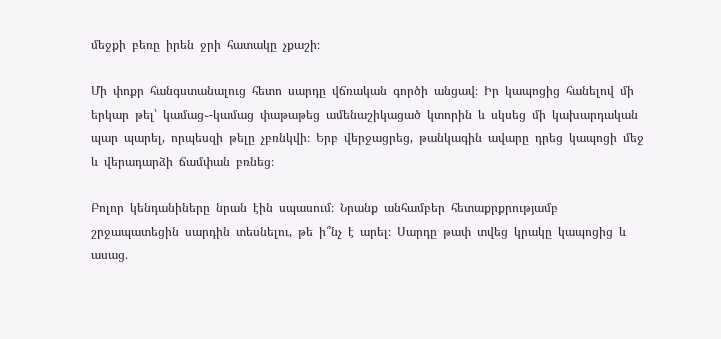մեջքի  բեռը  իրեն  ջրի  հատակը  չքաշի։

Մի  փոքր  հանգստանալուց  հետո  սարդը  վճռական  գործի  անցավ։  Իր  կապոցից  հանելով  մի  երկար  թել՝  կամաց֊-կամաց  փաթաթեց  ամենաշիկացած  կտորին  և  սկսեց  մի  կախարդական  պար  պարել,  որպեսզի  թելը  չբռնկվի։  Երբ  վերջացրեց,  թանկագին  ավարը  դրեց  կապոցի  մեջ  և  վերադարձի  ճամփան  բռնեց։

Բոլոր  կենդանիները  նրան  էին  սպասում։  Նրանք  անհամբեր  հետաքրքրությամբ  շրջապատեցին  սարդին  տեսնելու,  թե  ի՞նչ  է  արել։  Սարդը  թափ  տվեց  կրակը  կապոցից  և  ասաց․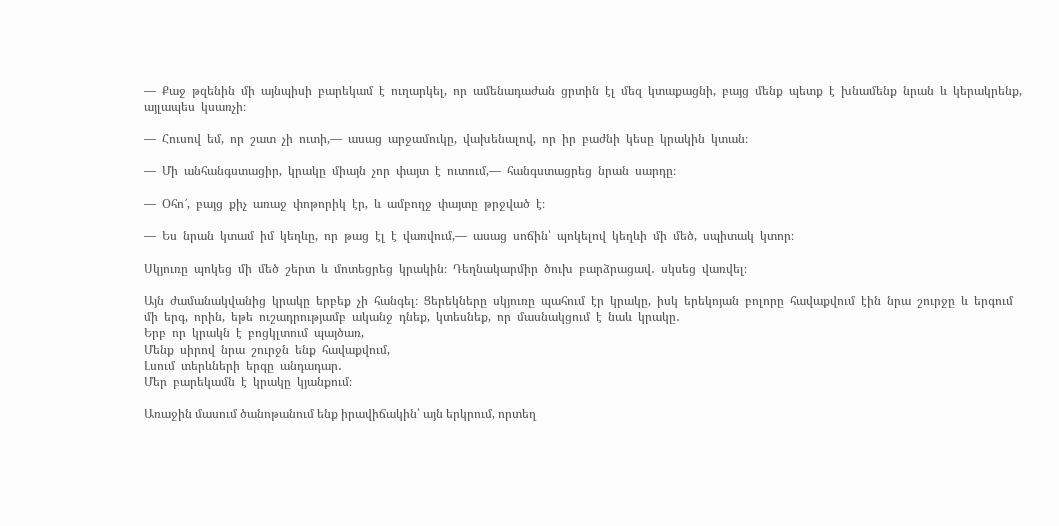―  Քաջ  թզենին  մի  այնպիսի  բարեկամ  է  ուղարկել,  որ  ամենադաժան  ցրտին  էլ  մեզ  կտաքացնի,  բայց  մենք  պետք  է  խնամենք  նրան  և  կերակրենք,  այլապես  կսառչի։

―  Հուսով  եմ,  որ  շատ  չի  ուտի,―  ասաց  արջամուկը,  վախենալով,  որ  իր  բաժնի  կեսը  կրակին  կտան։

―  Մի  անհանգստացիր,  կրակը  միայն  չոր  փայտ  է  ուտում,―  հանգստացրեց  նրան  սարդը։

―  Օհո՜,  բայց  քիչ  առաջ  փոթորիկ  էր,  և  ամբողջ  փայտը  թրջված  է։

―  Ես  նրան  կտամ  իմ  կեղևը,  որ  թաց  էլ  է  վառվում,―  ասաց  սոճին՝  պոկելով  կեղևի  մի  մեծ,  սպիտակ  կտոր։

Սկյուռը  պոկեց  մի  մեծ  շերտ  և  մոտեցրեց  կրակին։  Դեղնակարմիր  ծուխ  բարձրացավ․  սկսեց  վառվել։

Այն  ժամանակվանից  կրակը  երբեք  չի  հանգել։  Ցերեկները  սկյուռը  պահում  էր  կրակը,  իսկ  երեկոյան  բոլորը  հավաքվում  էին  նրա  շուրջը  և  երգում  մի  երգ,  որին,  եթե  ուշադրությամբ  ականջ  դնեք,  կտեսնեք,  որ  մասնակցում  է  նաև  կրակը․
Երբ  որ  կրակն  է  բոցկլտում  պայծառ,
Մենք  սիրով  նրա  շուրջն  ենք  հավաքվում,
Լսում  տերևների  երգը  անդադար․
Մեր  բարեկամն  է  կրակը  կյանքում։

Առաջին մասում ծանոթանում ենք իրավիճակին՝ այն երկրում, որտեղ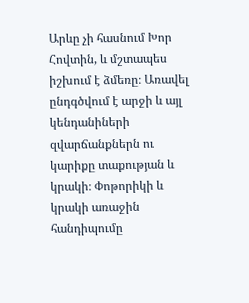Արևը չի հասնում Խոր Հովտին, և մշտապես իշխում է ձմեռը։ Առավել ընդգծվում է արջի և այլ կենդանիների զվարճանքներն ու կարիքը տաքության և կրակի։ Փոթորիկի և կրակի առաջին հանդիպումը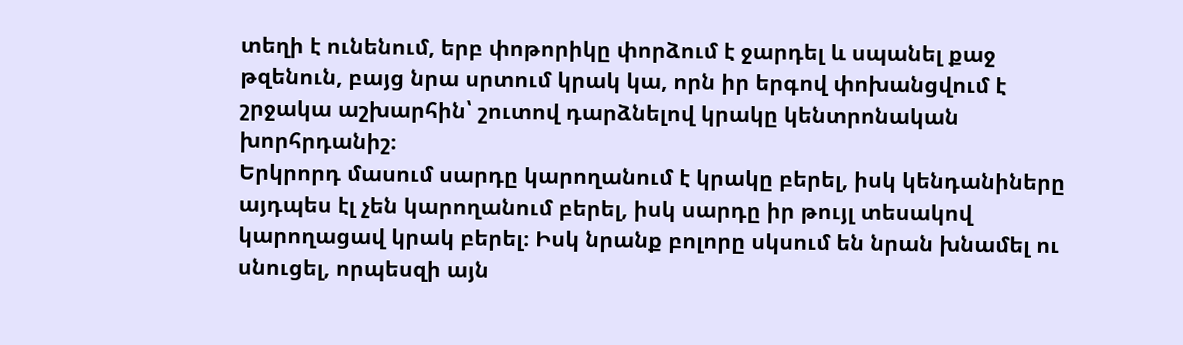տեղի է ունենում, երբ փոթորիկը փորձում է ջարդել և սպանել քաջ թզենուն, բայց նրա սրտում կրակ կա, որն իր երգով փոխանցվում է շրջակա աշխարհին՝ շուտով դարձնելով կրակը կենտրոնական խորհրդանիշ։
Երկրորդ մասում սարդը կարողանում է կրակը բերել, իսկ կենդանիները այդպես էլ չեն կարողանում բերել, իսկ սարդը իր թույլ տեսակով կարողացավ կրակ բերել։ Իսկ նրանք բոլորը սկսում են նրան խնամել ու սնուցել, որպեսզի այն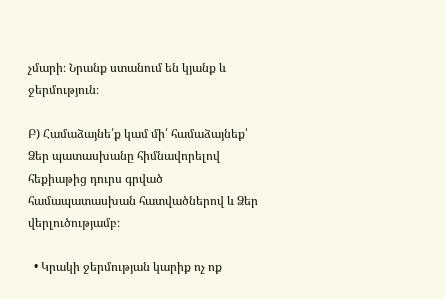չմարի։ Նրանք ստանում են կյանք և ջերմություն։

Բ) Համաձայնե՛ք կամ մի՛ համաձայնեք՝  Ձեր պատասխանը հիմնավորելով հեքիաթից դուրս գրված համապատասխան հատվածներով և Ձեր վերլուծությամբ։

  • Կրակի ջերմության կարիք ոչ ոք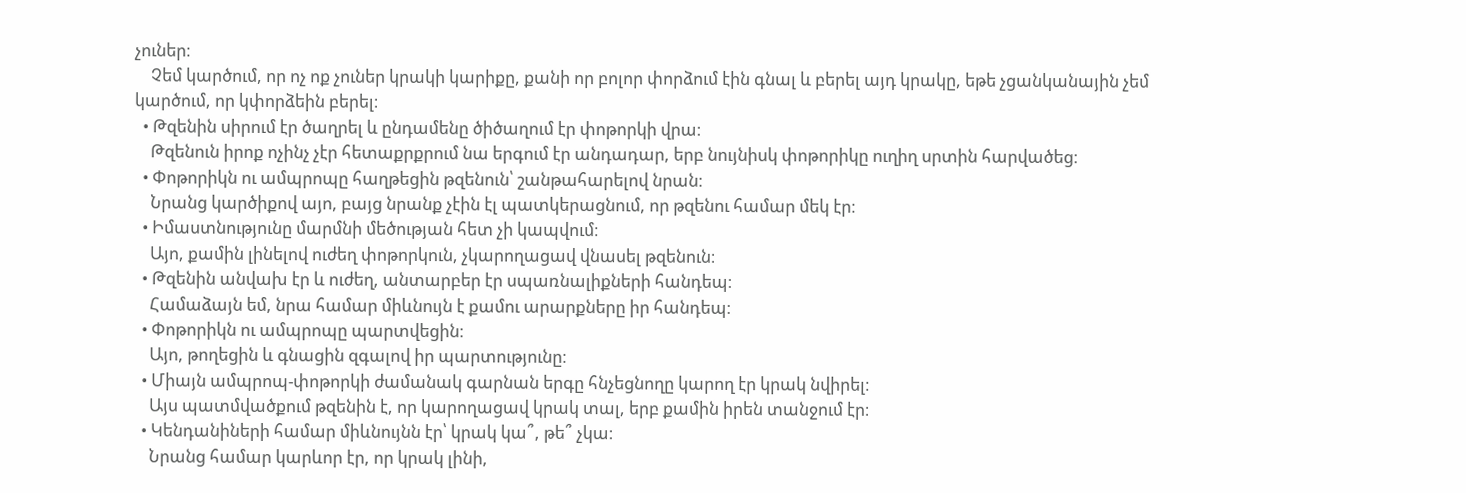չուներ։
    Չեմ կարծում, որ ոչ ոք չուներ կրակի կարիքը, քանի որ բոլոր փորձում էին գնալ և բերել այդ կրակը, եթե չցանկանային չեմ կարծում, որ կփորձեին բերել։
  • Թզենին սիրում էր ծաղրել և ընդամենը ծիծաղում էր փոթորկի վրա։
    Թզենուն իրոք ոչինչ չէր հետաքրքրում նա երգում էր անդադար, երբ նույնիսկ փոթորիկը ուղիղ սրտին հարվածեց։
  • Փոթորիկն ու ամպրոպը հաղթեցին թզենուն՝ շանթահարելով նրան։
    Նրանց կարծիքով այո, բայց նրանք չէին էլ պատկերացնում, որ թզենու համար մեկ էր։
  • Իմաստնությունը մարմնի մեծության հետ չի կապվում։
    Այո, քամին լինելով ուժեղ փոթորկուն, չկարողացավ վնասել թզենուն։
  • Թզենին անվախ էր և ուժեղ, անտարբեր էր սպառնալիքների հանդեպ։
    Համաձայն եմ, նրա համար միևնույն է քամու արարքները իր հանդեպ։
  • Փոթորիկն ու ամպրոպը պարտվեցին։
    Այո, թողեցին և գնացին զգալով իր պարտությունը։
  • Միայն ամպրոպ-փոթորկի ժամանակ գարնան երգը հնչեցնողը կարող էր կրակ նվիրել։
    Այս պատմվածքում թզենին է, որ կարողացավ կրակ տալ, երբ քամին իրեն տանջում էր։
  • Կենդանիների համար միևնույնն էր՝ կրակ կա՞, թե՞ չկա։
    Նրանց համար կարևոր էր, որ կրակ լինի,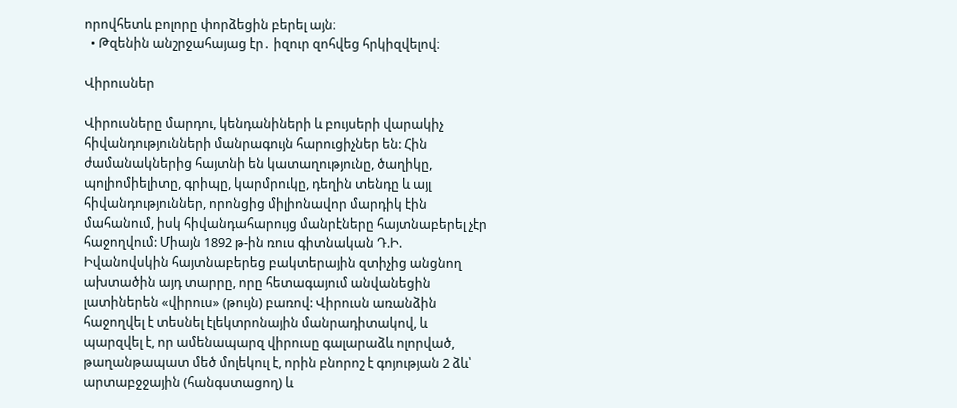որովհետև բոլորը փորձեցին բերել այն։
  • Թզենին անշրջահայաց էր․ իզուր զոհվեց հրկիզվելով։

Վիրուսներ

Վիրուսները մարդու, կենդանիների և բույսերի վարակիչ հիվանդությունների մանրագույն հարուցիչներ են: Հին ժամանակներից հայտնի են կատաղությունը, ծաղիկը, պոլիոմիելիտը, գրիպը, կարմրուկը, դեղին տենդը և այլ հիվանդություններ, որոնցից միլիոնավոր մարդիկ էին մահանում, իսկ հիվանդահարույց մանրէները հայտնաբերել չէր հաջողվում: Միայն 1892 թ-ին ռուս գիտնական Դ.Ի. Իվանովսկին հայտնաբերեց բակտերային զտիչից անցնող ախտածին այդ տարրը, որը հետագայում անվանեցին լատիներեն «վիրուս» (թույն) բառով: Վիրուսն առանձին հաջողվել է տեսնել էլեկտրոնային մանրադիտակով, և պարզվել է, որ ամենապարզ վիրուսը գալարաձև ոլորված, թաղանթապատ մեծ մոլեկուլ է, որին բնորոշ է գոյության 2 ձև՝ արտաբջջային (հանգստացող) և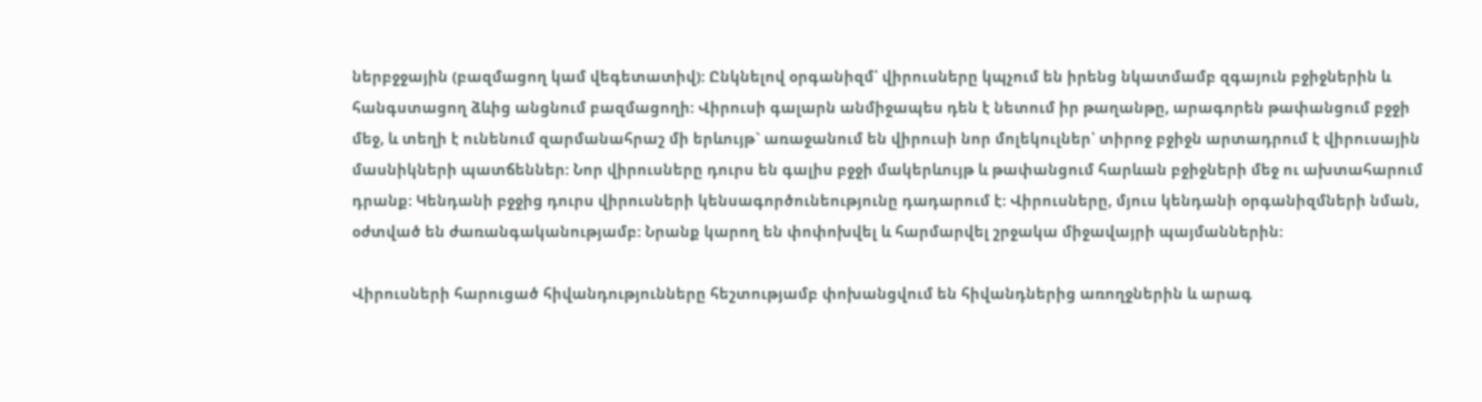ներբջջային (բազմացող կամ վեգետատիվ): Ընկնելով օրգանիզմ՝ վիրուսները կպչում են իրենց նկատմամբ զգայուն բջիջներին և հանգստացող ձևից անցնում բազմացողի: Վիրուսի գալարն անմիջապես դեն է նետում իր թաղանթը, արագորեն թափանցում բջջի մեջ, և տեղի է ունենում զարմանահրաշ մի երևույթ` առաջանում են վիրուսի նոր մոլեկուլներ՝ տիրոջ բջիջն արտադրում է վիրուսային մասնիկների պատճեններ: Նոր վիրուսները դուրս են գալիս բջջի մակերևույթ և թափանցում հարևան բջիջների մեջ ու ախտահարում դրանք: Կենդանի բջջից դուրս վիրուսների կենսագործունեությունը դադարում է: Վիրուսները, մյուս կենդանի օրգանիզմների նման, օժտված են ժառանգականությամբ: Նրանք կարող են փոփոխվել և հարմարվել շրջակա միջավայրի պայմաններին:

Վիրուսների հարուցած հիվանդությունները հեշտությամբ փոխանցվում են հիվանդներից առողջներին և արագ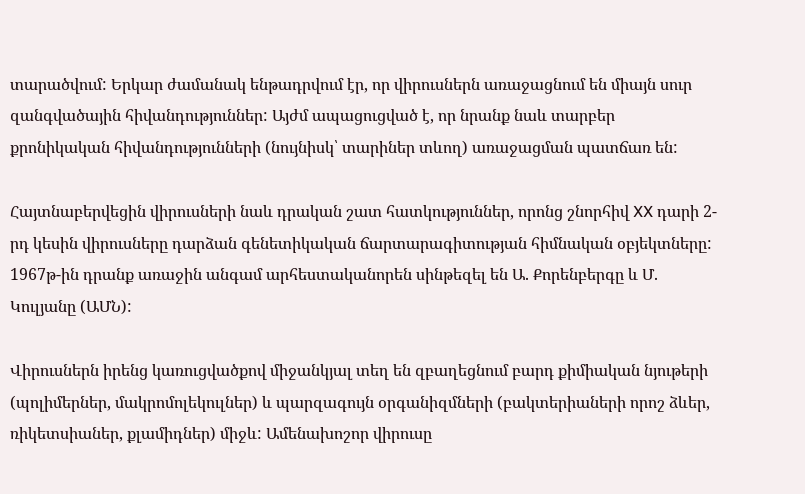տարածվում: Երկար ժամանակ ենթադրվում էր, որ վիրուսներն առաջացնում են միայն սուր զանգվածային հիվանդություններ: Այժմ ապացուցված է, որ նրանք նաև տարբեր քրոնիկական հիվանդությունների (նույնիսկ՝ տարիներ տևող) առաջացման պատճառ են:

Հայտնաբերվեցին վիրուսների նաև դրական շատ հատկություններ, որոնց շնորհիվ XX դարի 2-րդ կեսին վիրուսները դարձան գենետիկական ճարտարագիտության հիմնական օբյեկտները: 1967թ-ին դրանք առաջին անգամ արհեստականորեն սինթեզել են Ա. Քորենբերգը և Մ. Կուլյանը (ԱՄՆ):

Վիրուսներն իրենց կառուցվածքով միջանկյալ տեղ են զբաղեցնում բարդ քիմիական նյութերի (պոլիմերներ, մակրոմոլեկուլներ) և պարզագույն օրգանիզմների (բակտերիաների որոշ ձևեր, ռիկետսիաներ, քլամիդներ) միջև: Ամենախոշոր վիրուսը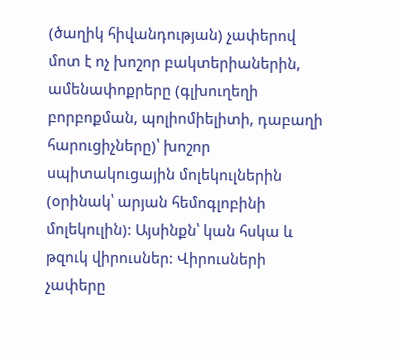(ծաղիկ հիվանդության) չափերով մոտ է ոչ խոշոր բակտերիաներին, ամենափոքրերը (գլխուղեղի բորբոքման, պոլիոմիելիտի, դաբաղի հարուցիչները)՝ խոշոր սպիտակուցային մոլեկուլներին (օրինակ՝ արյան հեմոգլոբինի մոլեկուլին): Այսինքն՝ կան հսկա և թզուկ վիրուսներ: Վիրուսների չափերը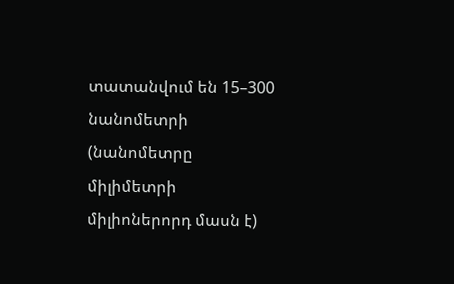տատանվում են 15–300 նանոմետրի (նանոմետրը միլիմետրի միլիոներորդ մասն է)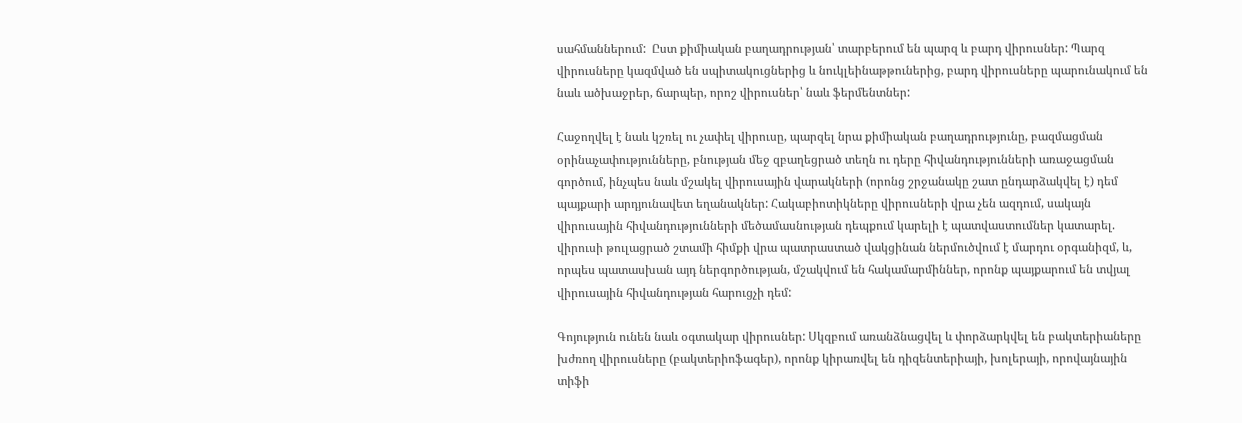սահմաններում:  Ըստ քիմիական բաղադրության՝ տարբերում են պարզ և բարդ վիրուսներ: Պարզ վիրուսները կազմված են սպիտակուցներից և նուկլեինաթթուներից, բարդ վիրուսները պարունակում են նաև ածխաջրեր, ճարպեր, որոշ վիրուսներ՝ նաև ֆերմենտներ:

Հաջողվել է նաև կշռել ու չափել վիրուսը, պարզել նրա քիմիական բաղադրությունը, բազմացման օրինաչափությունները, բնության մեջ զբաղեցրած տեղն ու դերը հիվանդությունների առաջացման գործում, ինչպես նաև մշակել վիրուսային վարակների (որոնց շրջանակը շատ ընդարձակվել է) դեմ պայքարի արդյունավետ եղանակներ: Հակաբիոտիկները վիրուսների վրա չեն ազդում, սակայն վիրուսային հիվանդությունների մեծամասնության դեպքում կարելի է պատվաստումներ կատարել. վիրուսի թուլացրած շտամի հիմքի վրա պատրաստած վակցինան ներմուծվում է մարդու օրգանիզմ, և, որպես պատասխան այդ ներգործության, մշակվում են հակամարմիններ, որոնք պայքարում են տվյալ վիրուսային հիվանդության հարուցչի դեմ:

Գոյություն ունեն նաև օգտակար վիրուսներ: Սկզբում առանձնացվել և փորձարկվել են բակտերիաները խժռող վիրուսները (բակտերիոֆագեր), որոնք կիրառվել են դիզենտերիայի, խոլերայի, որովայնային տիֆի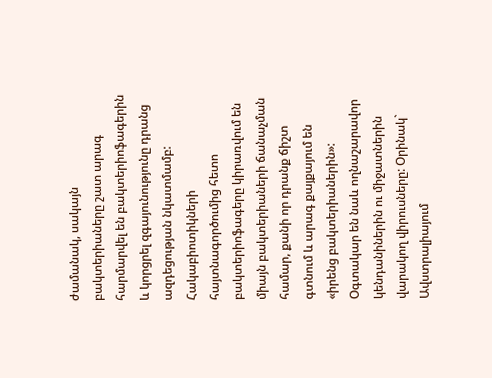ժամանակ, սակայն բակտերիաները շատ արագ հարմարվել են բակտերիոֆագերին և կորցրել զգայունությունը դրանց ազդեցության նկատմամբ: Հակաբիոտիկների հայտնագործումից հետո բակտերիոֆագերը կիրառվում են միայն բակտերիաների ճանաչման համար, քանի որ դրանք ճիշտ գտնում և արագ քայքայում են «իրենց բակտերիաներին»: Օգտակար են նաև ողնաշարավոր կենդանիներին ու միջատներին վարակող վիրուսները: Օրինակ` Ավստրալիայում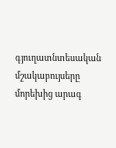գյուղատնտեսական մշակաբույսերը մորեխից արագ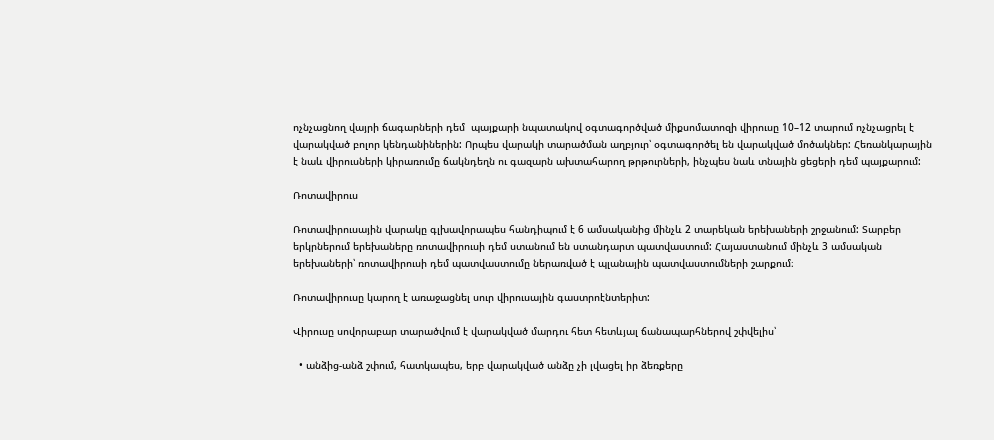ոչնչացնող վայրի ճագարների դեմ  պայքարի նպատակով օգտագործված միքսոմատոզի վիրուսը 10–12 տարում ոչնչացրել է վարակված բոլոր կենդանիներին: Որպես վարակի տարածման աղբյուր՝ օգտագործել են վարակված մոծակներ: Հեռանկարային է նաև վիրուսների կիրառումը ճակնդեղն ու գազարն ախտահարող թրթուրների, ինչպես նաև տնային ցեցերի դեմ պայքարում:

Ռոտավիրուս

Ռոտավիրուսային վարակը գլխավորապես հանդիպում է 6 ամսականից մինչև 2 տարեկան երեխաների շրջանում: Տարբեր երկրներում երեխաները ռոտավիրուսի դեմ ստանում են ստանդարտ պատվաստում: Հայաստանում մինչև 3 ամսական երեխաների՝ ռոտավիրուսի դեմ պատվաստումը ներառված է պլանային պատվաստումների շարքում։

Ռոտավիրուսը կարող է առաջացնել սուր վիրուսային գաստրոէնտերիտ:

Վիրուսը սովորաբար տարածվում է վարակված մարդու հետ հետևյալ ճանապարհներով շփվելիս՝

  • անձից-անձ շփում, հատկապես, երբ վարակված անձը չի լվացել իր ձեռքերը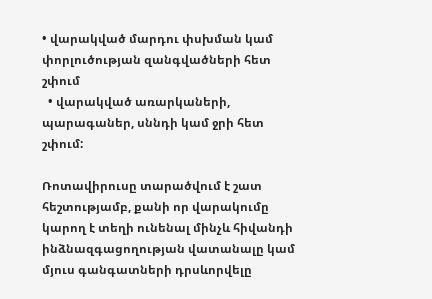• վարակված մարդու փսխման կամ փորլուծության զանգվածների հետ շփում
  • վարակված առարկաների, պարագաներ, սննդի կամ ջրի հետ շփում:

Ռոտավիրուսը տարածվում է շատ հեշտությամբ, քանի որ վարակումը կարող է տեղի ունենալ մինչև հիվանդի ինձնազգացողության վատանալը կամ մյուս գանգատների դրսևորվելը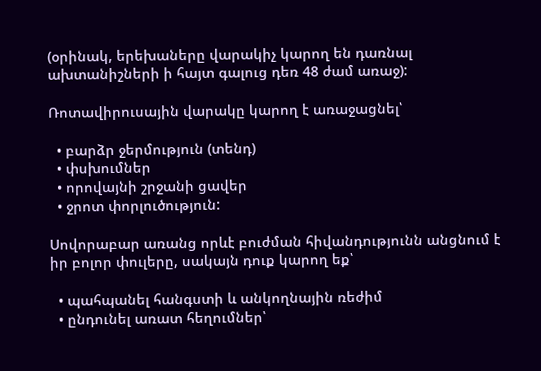(օրինակ, երեխաները վարակիչ կարող են դառնալ ախտանիշների ի հայտ գալուց դեռ 48 ժամ առաջ):

Ռոտավիրուսային վարակը կարող է առաջացնել՝

  • բարձր ջերմություն (տենդ)
  • փսխումներ
  • որովայնի շրջանի ցավեր
  • ջրոտ փորլուծություն:

Սովորաբար առանց որևէ բուժման հիվանդությունն անցնում է իր բոլոր փուլերը, սակայն դուք կարող եք՝

  • պահպանել հանգստի և անկողնային ռեժիմ
  • ընդունել առատ հեղումներ՝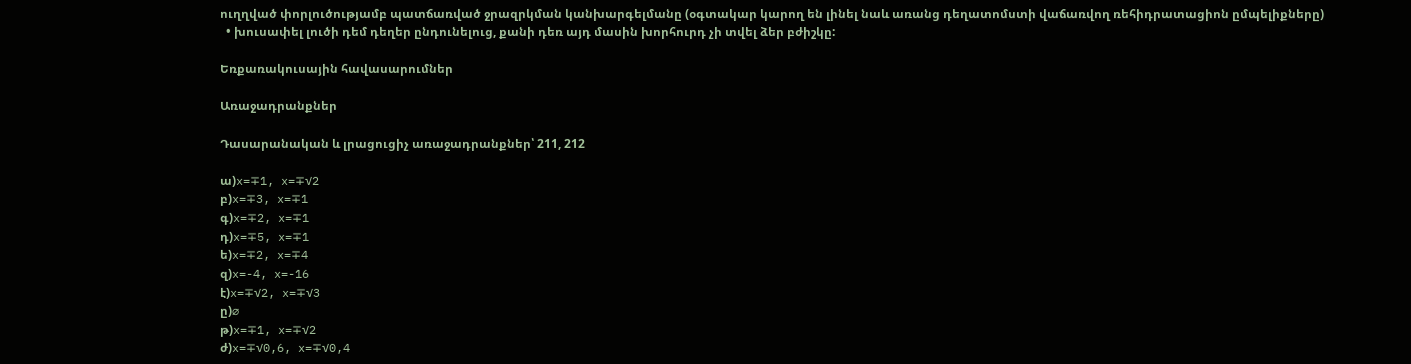ուղղված փորլուծությամբ պատճառված ջրազրկման կանխարգելմանը (օգտակար կարող են լինել նաև առանց դեղատոմստի վաճառվող ռեհիդրատացիոն ըմպելիքները)
  • խուսափել լուծի դեմ դեղեր ընդունելուց, քանի դեռ այդ մասին խորհուրդ չի տվել ձեր բժիշկը:

Եռքառակուսային հավասարումներ

Առաջադրանքներ

Դասարանական և լրացուցիչ առաջադրանքներ՝ 211, 212

ա)x=∓1, x=∓√2
բ)x=∓3, x=∓1
գ)x=∓2, x=∓1
դ)x=∓5, x=∓1
ե)x=∓2, x=∓4
զ)x=-4, x=-16
է)x=∓√2, x=∓√3
ը)⌀
թ)x=∓1, x=∓√2
ժ)x=∓√0,6, x=∓√0,4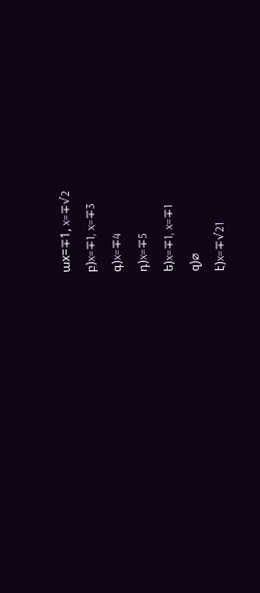աx=∓1, x=∓√2
բ)x=∓1, x=∓3
գ)x=∓4
դ)x=∓5
ե)x=∓1, x=∓1
զ)⌀
է)x=∓√21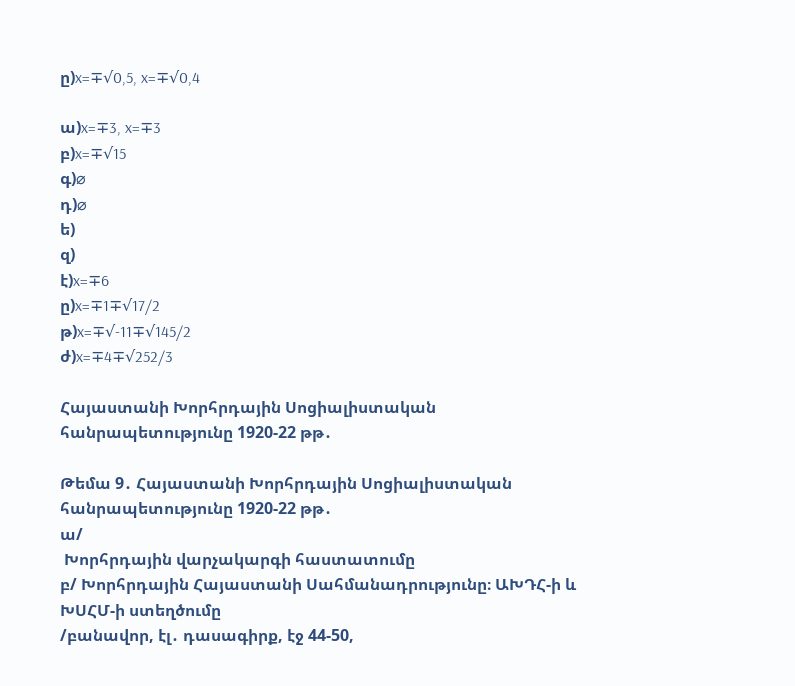ը)x=∓√0,5, x=∓√0,4

ա)x=∓3, x=∓3
բ)x=∓√15
գ)⌀
դ)⌀
ե)
զ)
է)x=∓6
ը)x=∓1∓√17/2
թ)x=∓√-11∓√145/2
ժ)x=∓4∓√252/3

Հայաստանի Խորհրդային Սոցիալիստական հանրապետությունը 1920-22 թթ․

Թեմա 9․ Հայաստանի Խորհրդային Սոցիալիստական հանրապետությունը 1920-22 թթ․
ա/
 Խորհրդային վարչակարգի հաստատումը
բ/ Խորհրդային Հայաստանի Սահմանադրությունը։ ԱԽԴՀ-ի և ԽՍՀՄ-ի ստեղծումը
/բանավոր, էլ․ դասագիրք, էջ 44-50,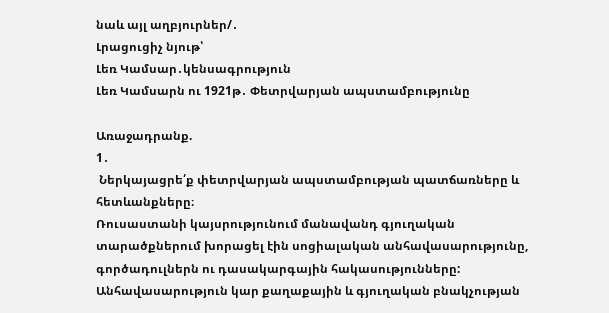նաև այլ աղբյուրներ/․
Լրացուցիչ նյութ՝
Լեռ Կամսար․կենսագրություն
Լեռ Կամսարն ու 1921թ․ Փետրվարյան ապստամբությունը

Առաջադրանք.
1․
 Ներկայացրե՛ք փետրվարյան ապստամբության պատճառները և հետևանքները։
Ռուսաստանի կայսրությունում մանավանդ գյուղական տարածքներում խորացել էին սոցիալական անհավասարությունը, գործադուլներն ու դասակարգային հակասությունները: Անհավասարություն կար քաղաքային և գյուղական բնակչության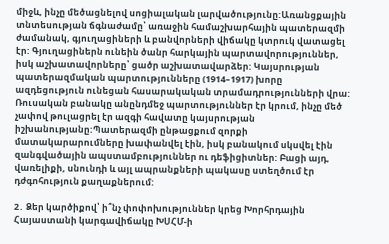միջև, ինչը մեծացնելով սոցիալական լարվածությունը:Առանցքային տնտեսության ճգնաժամը՝ առաջին համաշխարհային պատերազմի ժամանակ, գյուղացիների և բանվորների վիճակը կտրուկ վատացել էր: Գյուղացիներն ունեին ծանր հարկային պարտավորություններ, իսկ աշխատավորները՝ ցածր աշխատավարձեր: Կայսրության պատերազմական պարտությունները (1914–1917) խորը ազդեցություն ունեցան հասարակական տրամադրությունների վրա: Ռուսական բանակը անընդմեջ պարտություններ էր կրում, ինչը մեծ չափով թուլացրել էր ազգի հավատը կայսրության իշխանությանը:Պատերազմի ընթացքում զորքի մատակարարումները խափանվել էին, իսկ բանակում սկսվել էին զանգվածային ապստամբություններ ու դեֆիցիտներ: Բացի այդ, վառելիքի, սնունդի և այլ ապրանքների պակասը ստեղծում էր դժգոհություն քաղաքներում:

2․ Ձեր կարծիքով՝ ի՞նչ փոփոխություններ կրեց Խորհրդային Հայաստանի կարգավիճակը ԽՍՀՄ-ի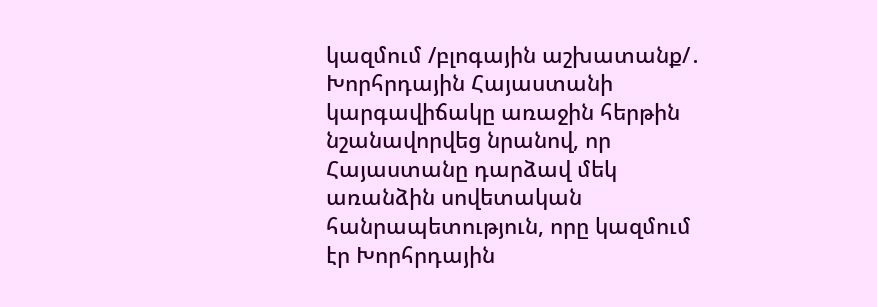կազմում /բլոգային աշխատանք/․
Խորհրդային Հայաստանի կարգավիճակը առաջին հերթին նշանավորվեց նրանով, որ Հայաստանը դարձավ մեկ առանձին սովետական հանրապետություն, որը կազմում էր Խորհրդային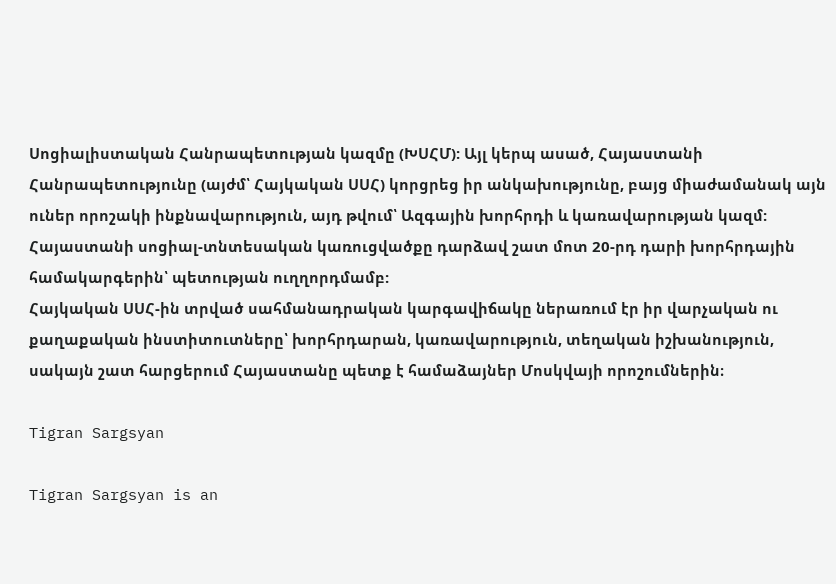Սոցիալիստական Հանրապետության կազմը (ԽՍՀՄ): Այլ կերպ ասած, Հայաստանի Հանրապետությունը (այժմ՝ Հայկական ՍՍՀ) կորցրեց իր անկախությունը, բայց միաժամանակ այն ուներ որոշակի ինքնավարություն, այդ թվում՝ Ազգային խորհրդի և կառավարության կազմ:
Հայաստանի սոցիալ-տնտեսական կառուցվածքը դարձավ շատ մոտ 20-րդ դարի խորհրդային համակարգերին՝ պետության ուղղորդմամբ:
Հայկական ՍՍՀ-ին տրված սահմանադրական կարգավիճակը ներառում էր իր վարչական ու քաղաքական ինստիտուտները՝ խորհրդարան, կառավարություն, տեղական իշխանություն, սակայն շատ հարցերում Հայաստանը պետք է համաձայներ Մոսկվայի որոշումներին։

Tigran Sargsyan

Tigran Sargsyan is an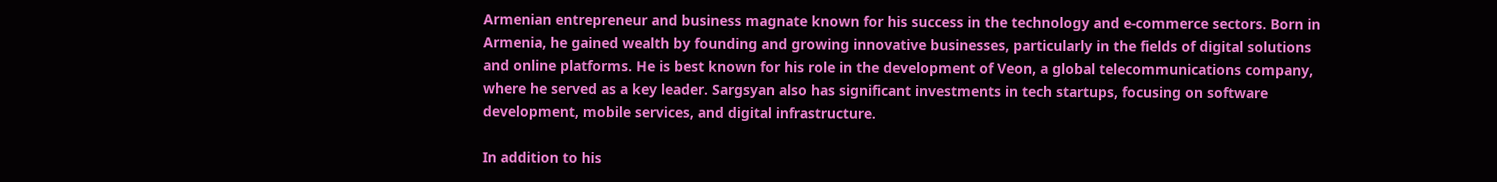Armenian entrepreneur and business magnate known for his success in the technology and e-commerce sectors. Born in Armenia, he gained wealth by founding and growing innovative businesses, particularly in the fields of digital solutions and online platforms. He is best known for his role in the development of Veon, a global telecommunications company, where he served as a key leader. Sargsyan also has significant investments in tech startups, focusing on software development, mobile services, and digital infrastructure.

In addition to his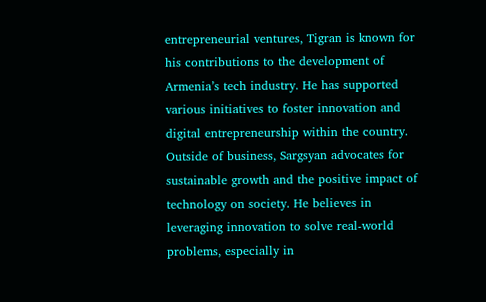entrepreneurial ventures, Tigran is known for his contributions to the development of Armenia’s tech industry. He has supported various initiatives to foster innovation and digital entrepreneurship within the country. Outside of business, Sargsyan advocates for sustainable growth and the positive impact of technology on society. He believes in leveraging innovation to solve real-world problems, especially in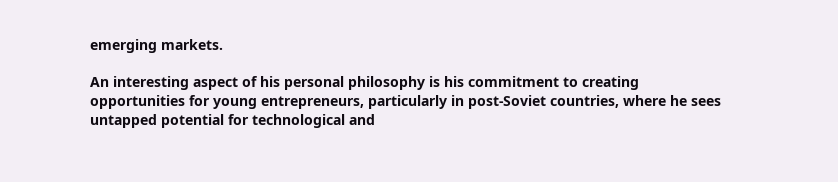emerging markets.

An interesting aspect of his personal philosophy is his commitment to creating opportunities for young entrepreneurs, particularly in post-Soviet countries, where he sees untapped potential for technological and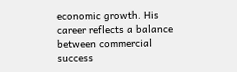economic growth. His career reflects a balance between commercial success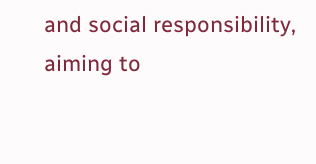and social responsibility, aiming to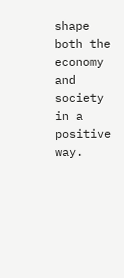shape both the economy and society in a positive way.